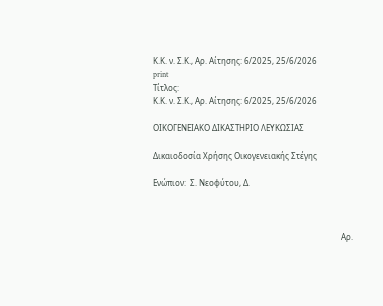Κ.Κ. ν. Σ.Κ., Αρ. Αίτησης: 6/2025, 25/6/2026
print
Τίτλος:
Κ.Κ. ν. Σ.Κ., Αρ. Αίτησης: 6/2025, 25/6/2026

ΟΙΚΟΓΕΝΕΙΑΚΟ ΔΙΚΑΣΤΗΡΙΟ ΛΕΥΚΩΣΙΑΣ

Δικαιοδοσία Χρήσης Οικογενειακής Στέγης

Ενώπιον:  Σ. Νεοφύτου, Δ.



                                                                                              Αρ.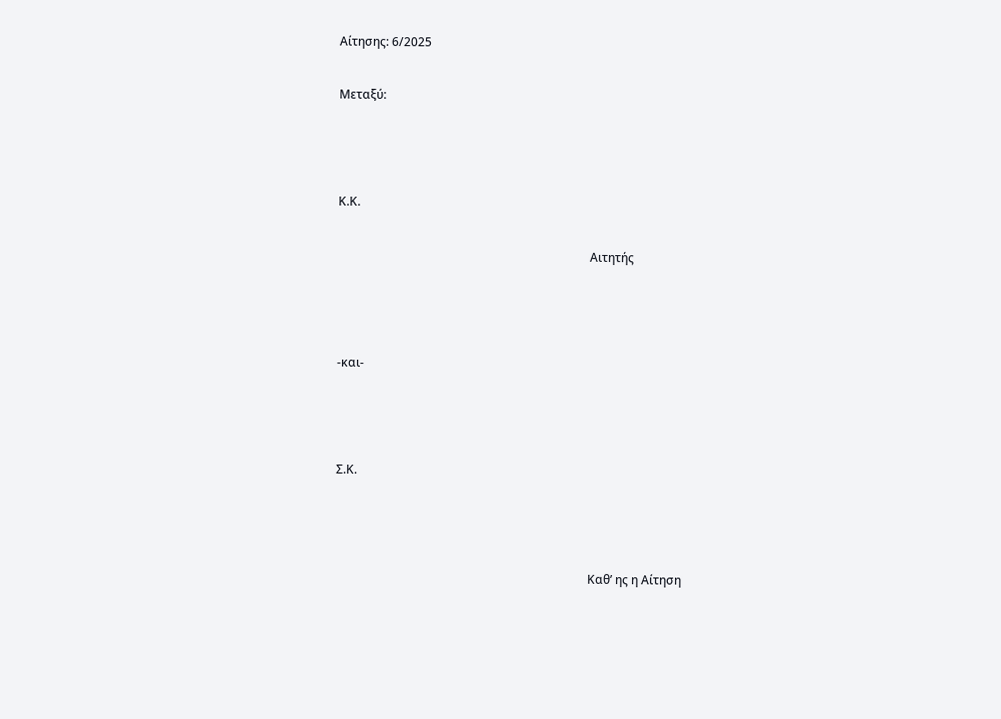Αίτησης: 6/2025

Μεταξύ:



Κ.Κ.

                                                                                    Αιτητής



-και-



Σ.Κ.



                                                                                    Καθ’ ης η Αίτηση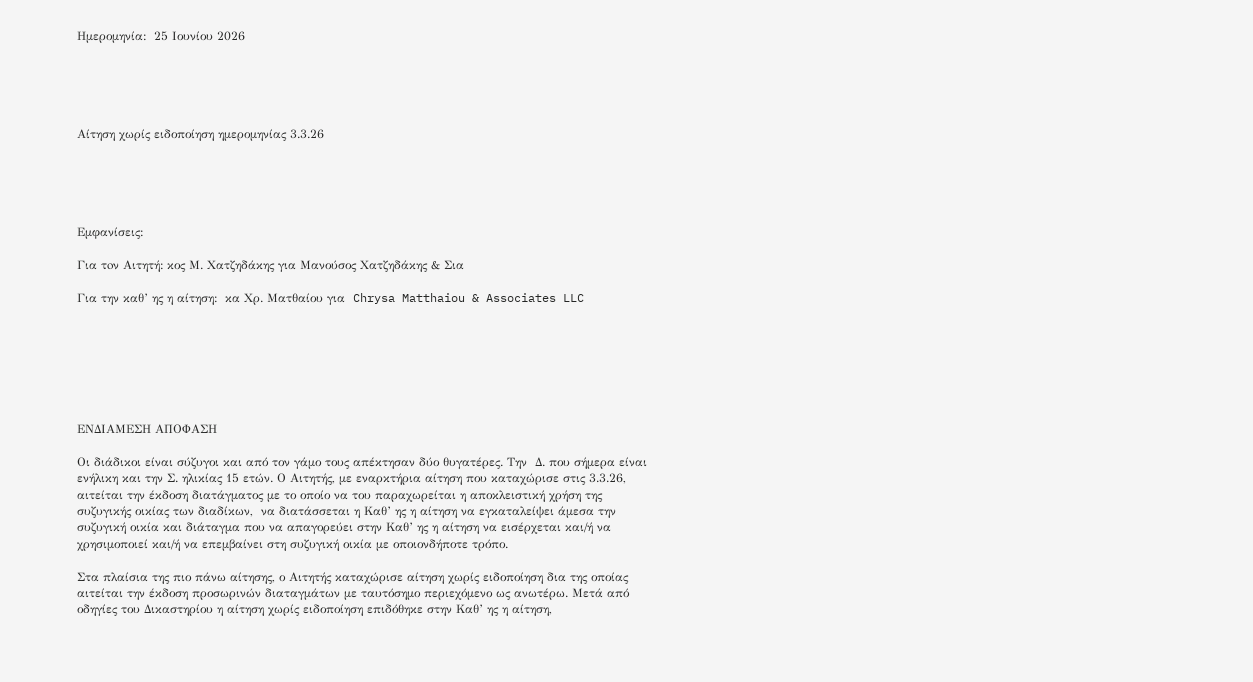Ημερομηνία:  25 Ιουνίου 2026





Αίτηση χωρίς ειδοποίηση ημερομηνίας 3.3.26





Εμφανίσεις:

Για τoν Αιτητή: κος Μ. Χατζηδάκης για Μανούσος Χατζηδάκης & Σια

Για την καθ’ ης η αίτηση:  κα Χρ. Ματθαίου για  Chrysa Matthaiou & Associates LLC







ΕΝΔΙΑΜΕΣΗ ΑΠΟΦΑΣΗ

Οι διάδικοι είναι σύζυγοι και από τον γάμο τους απέκτησαν δύο θυγατέρες. Την  Δ. που σήμερα είναι ενήλικη και την Σ. ηλικίας 15 ετών. Ο Αιτητής, με εναρκτήρια αίτηση που καταχώρισε στις 3.3.26, αιτείται την έκδοση διατάγματος με το οποίο να του παραχωρείται η αποκλειστική χρήση της συζυγικής οικίας των διαδίκων,  να διατάσσεται η Καθ’ ης η αίτηση να εγκαταλείψει άμεσα την συζυγική οικία και διάταγμα που να απαγορεύει στην Καθ’ ης η αίτηση να εισέρχεται και/ή να χρησιμοποιεί και/ή να επεμβαίνει στη συζυγική οικία με οποιονδήποτε τρόπο.

Στα πλαίσια της πιο πάνω αίτησης, ο Αιτητής καταχώρισε αίτηση χωρίς ειδοποίηση δια της οποίας αιτείται την έκδοση προσωρινών διαταγμάτων με ταυτόσημο περιεχόμενο ως ανωτέρω. Μετά από οδηγίες του Δικαστηρίου η αίτηση χωρίς ειδοποίηση επιδόθηκε στην Καθ’ ης η αίτηση,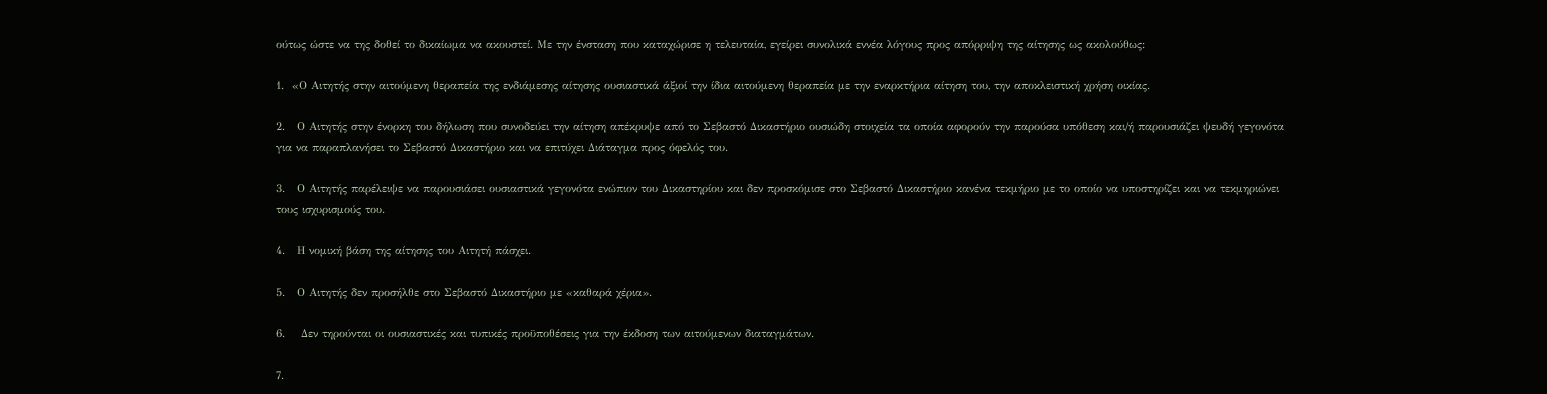ούτως ώστε να της δοθεί το δικαίωμα να ακουστεί. Με την ένσταση που καταχώρισε η τελευταία, εγείρει συνολικά εννέα λόγους προς απόρριψη της αίτησης ως ακολούθως:

1.  «Ο Αιτητής στην αιτούμενη θεραπεία της ενδιάμεσης αίτησης ουσιαστικά άξιοί την ίδια αιτούμενη θεραπεία με την εναρκτήρια αίτηση του, την αποκλειστική χρήση οικίας.

2.   Ο Αιτητής στην ένορκη του δήλωση που συνοδεύει την αίτηση απέκρυψε από το Σεβαστό Δικαστήριο ουσιώδη στοιχεία τα οποία αφορούν την παρούσα υπόθεση και/ή παρουσιάζει ψευδή γεγονότα για να παραπλανήσει το Σεβαστό Δικαστήριο και να επιτύχει Διάταγμα προς όφελός του.

3.   Ο Αιτητής παρέλειψε να παρουσιάσει ουσιαστικά γεγονότα ενώπιον του Δικαστηρίου και δεν προσκόμισε στο Σεβαστό Δικαστήριο κανένα τεκμήριο με το οποίο να υποστηρίζει και να τεκμηριώνει  τους ισχυρισμούς του.

4.   Η νομική βάση της αίτησης του Αιτητή πάσχει.

5.   Ο Αιτητής δεν προσήλθε στο Σεβαστό Δικαστήριο με «καθαρά χέρια».

6.    Δεν τηρούνται οι ουσιαστικές και τυπικές προϋποθέσεις για την έκδοση των αιτούμενων διαταγμάτων.

7.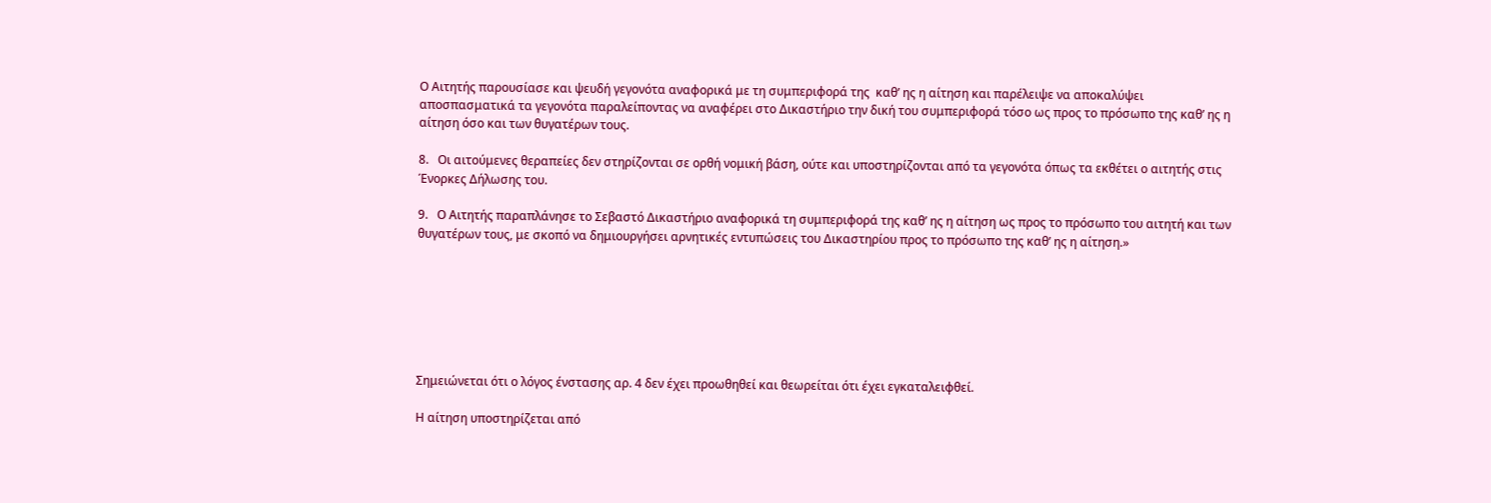Ο Αιτητής παρουσίασε και ψευδή γεγονότα αναφορικά με τη συμπεριφορά της  καθ’ ης η αίτηση και παρέλειψε να αποκαλύψει αποσπασματικά τα γεγονότα παραλείποντας να αναφέρει στο Δικαστήριο την δική του συμπεριφορά τόσο ως προς το πρόσωπο της καθ’ ης η αίτηση όσο και των θυγατέρων τους.

8.   Οι αιτούμενες θεραπείες δεν στηρίζονται σε ορθή νομική βάση, ούτε και υποστηρίζονται από τα γεγονότα όπως τα εκθέτει ο αιτητής στις Ένορκες Δήλωσης του.

9.   Ο Αιτητής παραπλάνησε το Σεβαστό Δικαστήριο αναφορικά τη συμπεριφορά της καθ’ ης η αίτηση ως προς το πρόσωπο του αιτητή και των θυγατέρων τους, με σκοπό να δημιουργήσει αρνητικές εντυπώσεις του Δικαστηρίου προς το πρόσωπο της καθ’ ης η αίτηση.»







Σημειώνεται ότι ο λόγος ένστασης αρ. 4 δεν έχει προωθηθεί και θεωρείται ότι έχει εγκαταλειφθεί.

Η αίτηση υποστηρίζεται από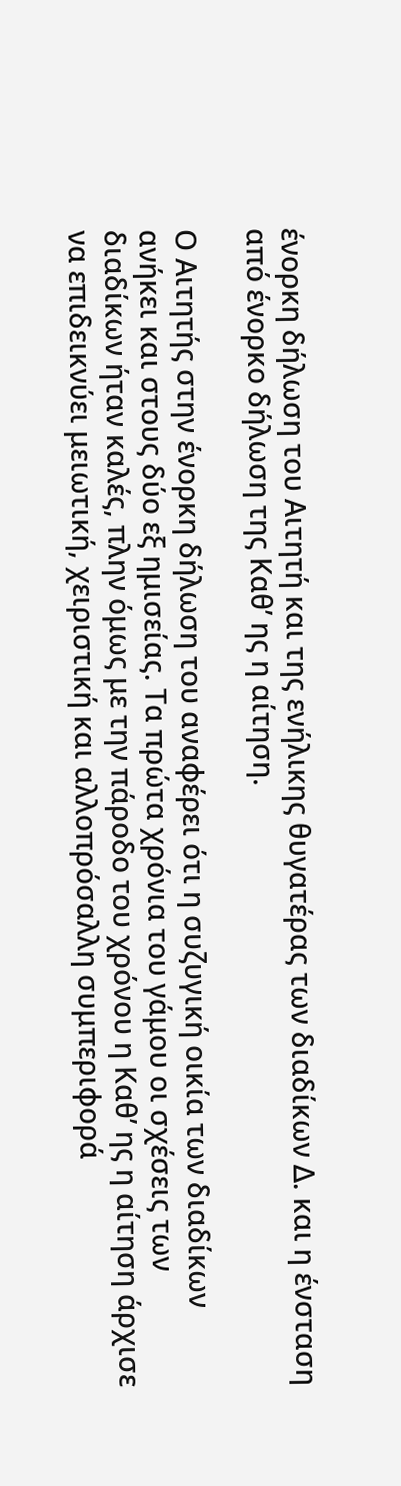ένορκη δήλωση του Αιτητή και της ενήλικης θυγατέρας των διαδίκων Δ. και η ένσταση από ένορκο δήλωση της Καθ’ ης η αίτηση.

Ο Αιτητής στην ένορκη δήλωση του αναφέρει ότι η συζυγική οικία των διαδίκων ανήκει και στους δύο εξ ημισείας. Τα πρώτα χρόνια του γάμου οι σχέσεις των διαδίκων ήταν καλές, πλην όμως με την πάροδο του χρόνου η Καθ’ ης η αίτηση άρχισε να επιδεικνύει μειωτική, χειριστική και αλλοπρόσαλλη συμπεριφορά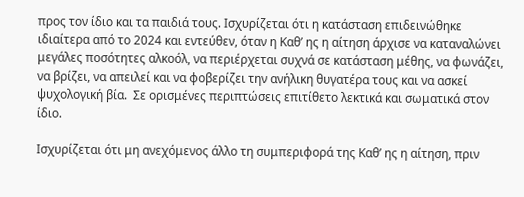προς τον ίδιο και τα παιδιά τους. Ισχυρίζεται ότι η κατάσταση επιδεινώθηκε ιδιαίτερα από το 2024 και εντεύθεν, όταν η Καθ’ ης η αίτηση άρχισε να καταναλώνει μεγάλες ποσότητες αλκοόλ, να περιέρχεται συχνά σε κατάσταση μέθης, να φωνάζει, να βρίζει, να απειλεί και να φοβερίζει την ανήλικη θυγατέρα τους και να ασκεί ψυχολογική βία.  Σε ορισμένες περιπτώσεις επιτίθετο λεκτικά και σωματικά στον ίδιο.

Ισχυρίζεται ότι μη ανεχόμενος άλλο τη συμπεριφορά της Καθ’ ης η αίτηση, πριν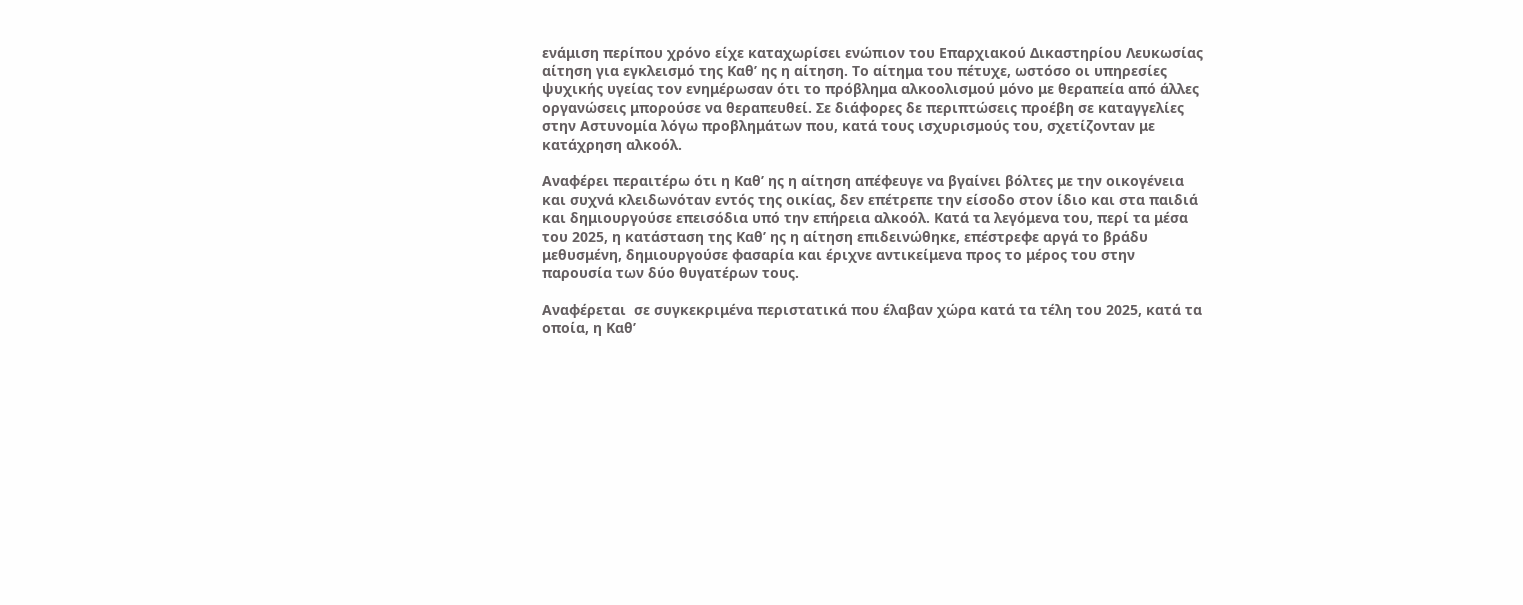ενάμιση περίπου χρόνο είχε καταχωρίσει ενώπιον του Επαρχιακού Δικαστηρίου Λευκωσίας αίτηση για εγκλεισμό της Καθ’ ης η αίτηση. Το αίτημα του πέτυχε, ωστόσο οι υπηρεσίες ψυχικής υγείας τον ενημέρωσαν ότι το πρόβλημα αλκοολισμού μόνο με θεραπεία από άλλες οργανώσεις μπορούσε να θεραπευθεί. Σε διάφορες δε περιπτώσεις προέβη σε καταγγελίες στην Αστυνομία λόγω προβλημάτων που, κατά τους ισχυρισμούς του, σχετίζονταν με κατάχρηση αλκοόλ.

Αναφέρει περαιτέρω ότι η Καθ’ ης η αίτηση απέφευγε να βγαίνει βόλτες με την οικογένεια και συχνά κλειδωνόταν εντός της οικίας, δεν επέτρεπε την είσοδο στον ίδιο και στα παιδιά και δημιουργούσε επεισόδια υπό την επήρεια αλκοόλ. Κατά τα λεγόμενα του, περί τα μέσα του 2025, η κατάσταση της Καθ’ ης η αίτηση επιδεινώθηκε, επέστρεφε αργά το βράδυ μεθυσμένη, δημιουργούσε φασαρία και έριχνε αντικείμενα προς το μέρος του στην παρουσία των δύο θυγατέρων τους.

Αναφέρεται  σε συγκεκριμένα περιστατικά που έλαβαν χώρα κατά τα τέλη του 2025, κατά τα οποία, η Καθ’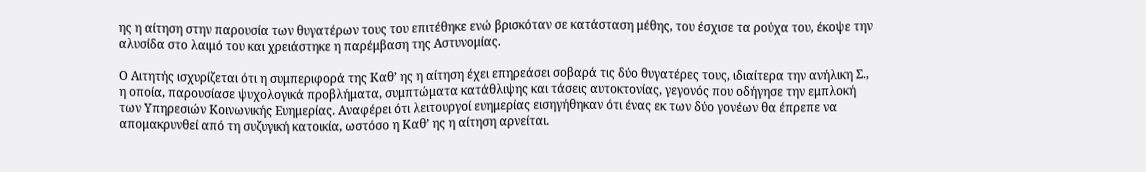ης η αίτηση στην παρουσία των θυγατέρων τους του επιτέθηκε ενώ βρισκόταν σε κατάσταση μέθης, του έσχισε τα ρούχα του, έκοψε την αλυσίδα στο λαιμό του και χρειάστηκε η παρέμβαση της Αστυνομίας.

Ο Αιτητής ισχυρίζεται ότι η συμπεριφορά της Καθ’ ης η αίτηση έχει επηρεάσει σοβαρά τις δύο θυγατέρες τους, ιδιαίτερα την ανήλικη Σ., η οποία, παρουσίασε ψυχολογικά προβλήματα, συμπτώματα κατάθλιψης και τάσεις αυτοκτονίας, γεγονός που οδήγησε την εμπλοκή των Υπηρεσιών Κοινωνικής Ευημερίας. Αναφέρει ότι λειτουργοί ευημερίας εισηγήθηκαν ότι ένας εκ των δύο γονέων θα έπρεπε να απομακρυνθεί από τη συζυγική κατοικία, ωστόσο η Καθ’ ης η αίτηση αρνείται.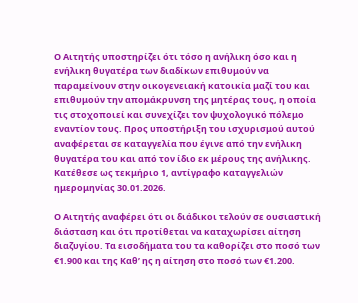Ο Αιτητής υποστηρίζει ότι τόσο η ανήλικη όσο και η ενήλικη θυγατέρα των διαδίκων επιθυμούν να παραμείνουν στην οικογενειακή κατοικία μαζί του και επιθυμούν την απομάκρυνση της μητέρας τους, η οποία τις στοχοποιεί και συνεχίζει τον ψυχολογικό πόλεμο εναντίον τους. Προς υποστήριξη του ισχυρισμού αυτού αναφέρεται σε καταγγελία που έγινε από την ενήλικη θυγατέρα του και από τον ίδιο εκ μέρους της ανήλικης. Κατέθεσε ως τεκμήριο 1, αντίγραφο καταγγελιών ημερομηνίας 30.01.2026.

Ο Αιτητής αναφέρει ότι οι διάδικοι τελούν σε ουσιαστική διάσταση και ότι προτίθεται να καταχωρίσει αίτηση διαζυγίου. Τα εισοδήματα του τα καθορίζει στο ποσό των €1.900 και της Καθ’ ης η αίτηση στο ποσό των €1.200.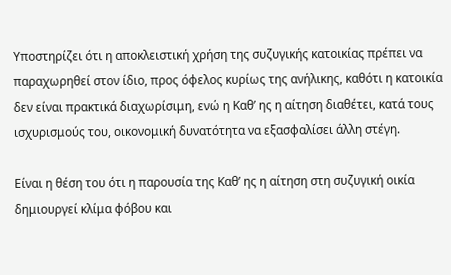Υποστηρίζει ότι η αποκλειστική χρήση της συζυγικής κατοικίας πρέπει να παραχωρηθεί στον ίδιο, προς όφελος κυρίως της ανήλικης, καθότι η κατοικία δεν είναι πρακτικά διαχωρίσιμη, ενώ η Καθ’ ης η αίτηση διαθέτει, κατά τους ισχυρισμούς του, οικονομική δυνατότητα να εξασφαλίσει άλλη στέγη.

Είναι η θέση του ότι η παρουσία της Καθ’ ης η αίτηση στη συζυγική οικία δημιουργεί κλίμα φόβου και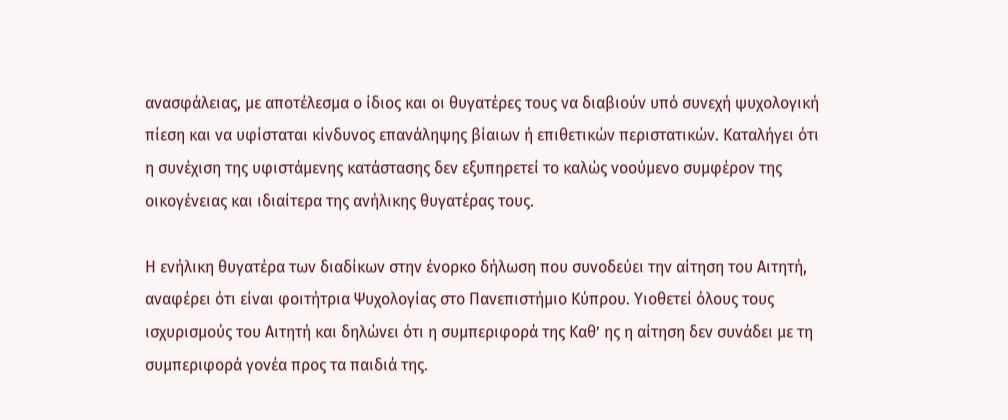ανασφάλειας, με αποτέλεσμα ο ίδιος και οι θυγατέρες τους να διαβιούν υπό συνεχή ψυχολογική πίεση και να υφίσταται κίνδυνος επανάληψης βίαιων ή επιθετικών περιστατικών. Καταλήγει ότι η συνέχιση της υφιστάμενης κατάστασης δεν εξυπηρετεί το καλώς νοούμενο συμφέρον της οικογένειας και ιδιαίτερα της ανήλικης θυγατέρας τους.

Η ενήλικη θυγατέρα των διαδίκων στην ένορκο δήλωση που συνοδεύει την αίτηση του Αιτητή, αναφέρει ότι είναι φοιτήτρια Ψυχολογίας στο Πανεπιστήμιο Κύπρου. Υιοθετεί όλους τους ισχυρισμούς του Αιτητή και δηλώνει ότι η συμπεριφορά της Καθ’ ης η αίτηση δεν συνάδει με τη συμπεριφορά γονέα προς τα παιδιά της.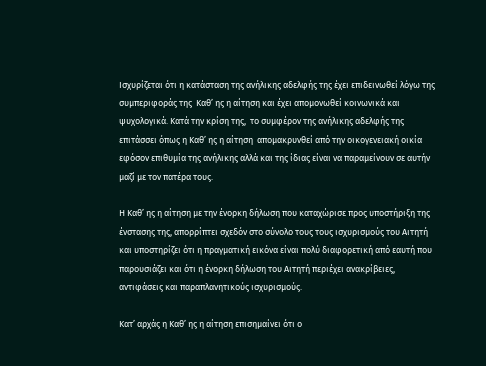Ισχυρίζεται ότι η κατάσταση της ανήλικης αδελφής της έχει επιδεινωθεί λόγω της συμπεριφοράς της  Καθ’ ης η αίτηση και έχει απομονωθεί κοινωνικά και ψυχολογικά. Κατά την κρίση της,  το συμφέρον της ανήλικης αδελφής της επιτάσσει όπως η Καθ’ ης η αίτηση  απομακρυνθεί από την οικογενειακή οικία εφόσον επιθυμία της ανήλικης αλλά και της ίδιας είναι να παραμείνουν σε αυτήν μαζί με τον πατέρα τους.

Η Καθ’ ης η αίτηση με την ένορκη δήλωση που καταχώρισε προς υποστήριξη της ένστασης της, απορρίπτει σχεδόν στο σύνολο τους τους ισχυρισμούς του Αιτητή και υποστηρίζει ότι η πραγματική εικόνα είναι πολύ διαφορετική από εαυτή που παρουσιάζει και ότι η ένορκη δήλωση του Αιτητή περιέχει ανακρίβειες, αντιφάσεις και παραπλανητικούς ισχυρισμούς.

Κατ’ αρχάς η Καθ’ ης η αίτηση επισημαίνει ότι ο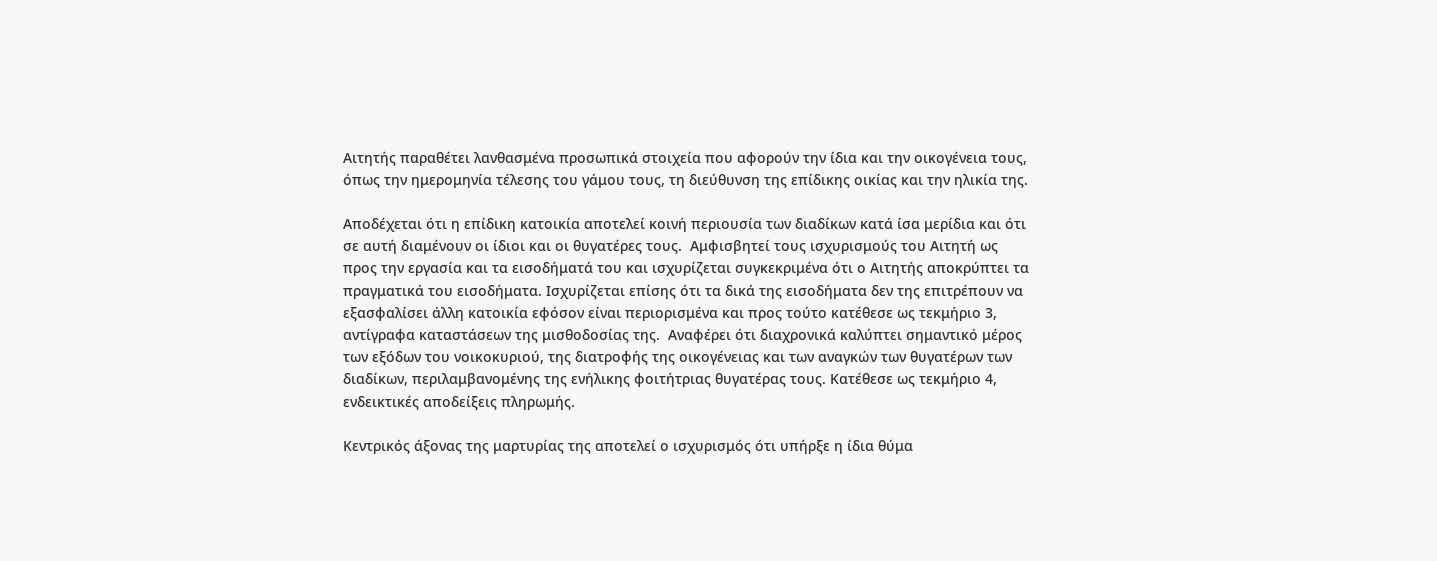Αιτητής παραθέτει λανθασμένα προσωπικά στοιχεία που αφορούν την ίδια και την οικογένεια τους, όπως την ημερομηνία τέλεσης του γάμου τους, τη διεύθυνση της επίδικης οικίας και την ηλικία της.

Αποδέχεται ότι η επίδικη κατοικία αποτελεί κοινή περιουσία των διαδίκων κατά ίσα μερίδια και ότι σε αυτή διαμένουν οι ίδιοι και οι θυγατέρες τους.  Αμφισβητεί τους ισχυρισμούς του Αιτητή ως προς την εργασία και τα εισοδήματά του και ισχυρίζεται συγκεκριμένα ότι ο Αιτητής αποκρύπτει τα πραγματικά του εισοδήματα. Ισχυρίζεται επίσης ότι τα δικά της εισοδήματα δεν της επιτρέπουν να εξασφαλίσει άλλη κατοικία εφόσον είναι περιορισμένα και προς τούτο κατέθεσε ως τεκμήριο 3, αντίγραφα καταστάσεων της μισθοδοσίας της.  Αναφέρει ότι διαχρονικά καλύπτει σημαντικό μέρος των εξόδων του νοικοκυριού, της διατροφής της οικογένειας και των αναγκών των θυγατέρων των διαδίκων, περιλαμβανομένης της ενήλικης φοιτήτριας θυγατέρας τους. Κατέθεσε ως τεκμήριο 4, ενδεικτικές αποδείξεις πληρωμής.

Κεντρικός άξονας της μαρτυρίας της αποτελεί ο ισχυρισμός ότι υπήρξε η ίδια θύμα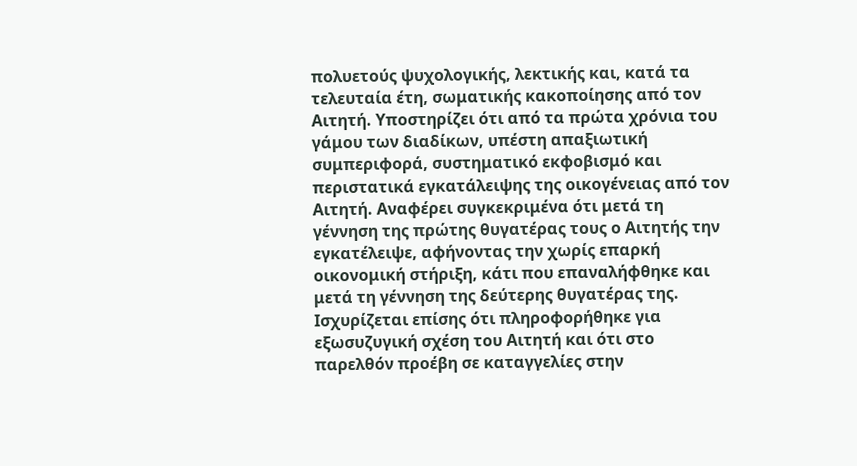πολυετούς ψυχολογικής, λεκτικής και, κατά τα τελευταία έτη, σωματικής κακοποίησης από τον Αιτητή. Υποστηρίζει ότι από τα πρώτα χρόνια του γάμου των διαδίκων, υπέστη απαξιωτική συμπεριφορά, συστηματικό εκφοβισμό και περιστατικά εγκατάλειψης της οικογένειας από τον Αιτητή. Αναφέρει συγκεκριμένα ότι μετά τη γέννηση της πρώτης θυγατέρας τους ο Αιτητής την εγκατέλειψε, αφήνοντας την χωρίς επαρκή οικονομική στήριξη, κάτι που επαναλήφθηκε και μετά τη γέννηση της δεύτερης θυγατέρας της. Ισχυρίζεται επίσης ότι πληροφορήθηκε για εξωσυζυγική σχέση του Αιτητή και ότι στο παρελθόν προέβη σε καταγγελίες στην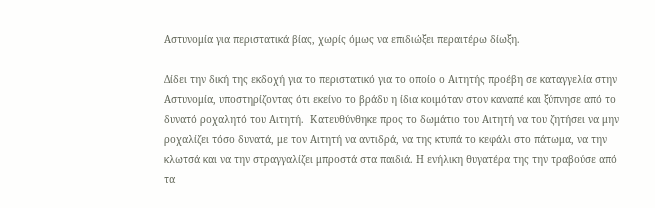Αστυνομία για περιστατικά βίας, χωρίς όμως να επιδιώξει περαιτέρω δίωξη.

Δίδει την δική της εκδοχή για το περιστατικό για το οποίο ο Αιτητής προέβη σε καταγγελία στην Αστυνομία, υποστηρίζοντας ότι εκείνο το βράδυ η ίδια κοιμόταν στον καναπέ και ξύπνησε από το δυνατό ροχαλητό του Αιτητή.  Κατευθύνθηκε προς το δωμάτιο του Αιτητή να του ζητήσει να μην ροχαλίζει τόσο δυνατά, με τον Αιτητή να αντιδρά, να της κτυπά το κεφάλι στο πάτωμα, να την κλωτσά και να την στραγγαλίζει μπροστά στα παιδιά. Η ενήλικη θυγατέρα της την τραβούσε από τα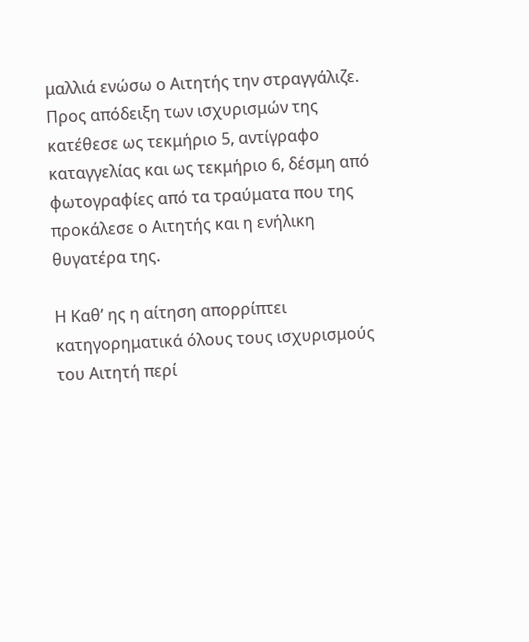μαλλιά ενώσω ο Αιτητής την στραγγάλιζε.   Προς απόδειξη των ισχυρισμών της κατέθεσε ως τεκμήριο 5, αντίγραφο καταγγελίας και ως τεκμήριο 6, δέσμη από φωτογραφίες από τα τραύματα που της προκάλεσε ο Αιτητής και η ενήλικη θυγατέρα της.

Η Καθ’ ης η αίτηση απορρίπτει κατηγορηματικά όλους τους ισχυρισμούς του Αιτητή περί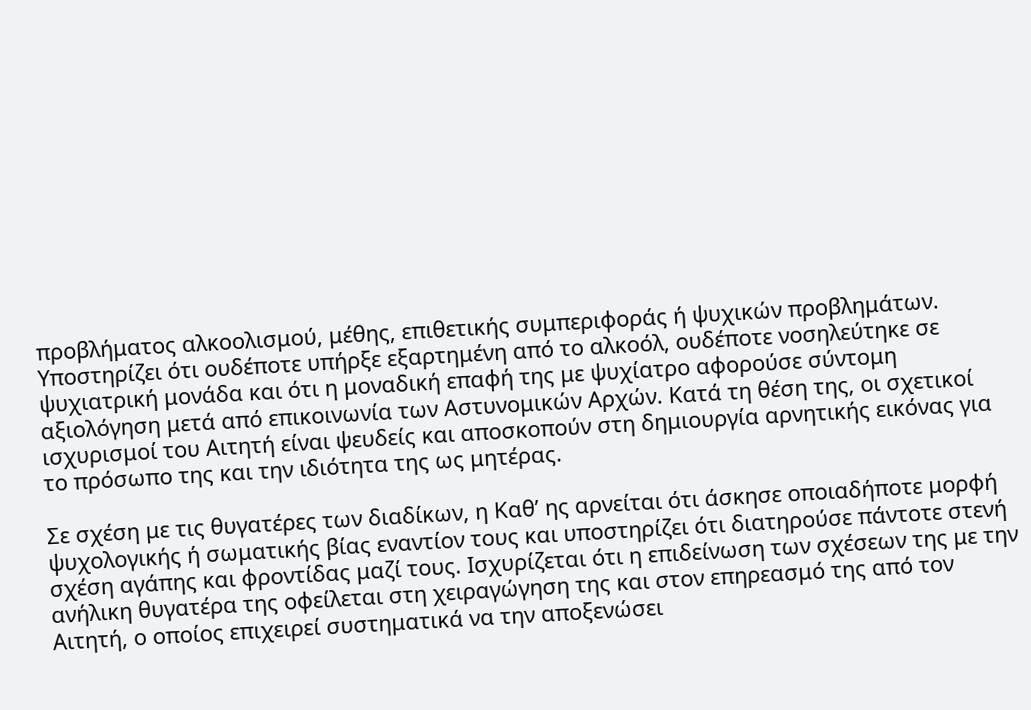προβλήματος αλκοολισμού, μέθης, επιθετικής συμπεριφοράς ή ψυχικών προβλημάτων. Υποστηρίζει ότι ουδέποτε υπήρξε εξαρτημένη από το αλκοόλ, ουδέποτε νοσηλεύτηκε σε ψυχιατρική μονάδα και ότι η μοναδική επαφή της με ψυχίατρο αφορούσε σύντομη αξιολόγηση μετά από επικοινωνία των Αστυνομικών Αρχών. Κατά τη θέση της, οι σχετικοί ισχυρισμοί του Αιτητή είναι ψευδείς και αποσκοπούν στη δημιουργία αρνητικής εικόνας για το πρόσωπο της και την ιδιότητα της ως μητέρας.

Σε σχέση με τις θυγατέρες των διαδίκων, η Καθ’ ης αρνείται ότι άσκησε οποιαδήποτε μορφή ψυχολογικής ή σωματικής βίας εναντίον τους και υποστηρίζει ότι διατηρούσε πάντοτε στενή σχέση αγάπης και φροντίδας μαζί τους. Ισχυρίζεται ότι η επιδείνωση των σχέσεων της με την ανήλικη θυγατέρα της οφείλεται στη χειραγώγηση της και στον επηρεασμό της από τον Αιτητή, ο οποίος επιχειρεί συστηματικά να την αποξενώσει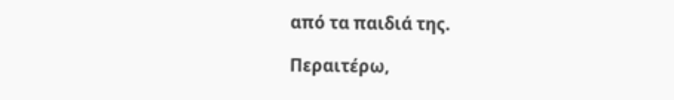από τα παιδιά της.

Περαιτέρω,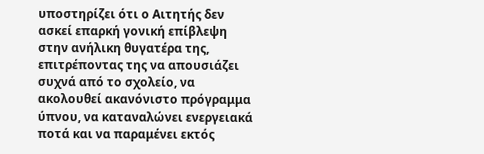υποστηρίζει ότι ο Αιτητής δεν ασκεί επαρκή γονική επίβλεψη στην ανήλικη θυγατέρα της, επιτρέποντας της να απουσιάζει συχνά από το σχολείο, να ακολουθεί ακανόνιστο πρόγραμμα ύπνου, να καταναλώνει ενεργειακά ποτά και να παραμένει εκτός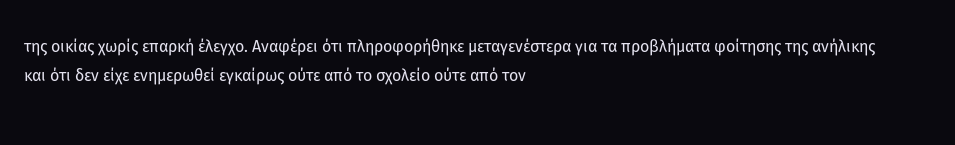της οικίας χωρίς επαρκή έλεγχο. Αναφέρει ότι πληροφορήθηκε μεταγενέστερα για τα προβλήματα φοίτησης της ανήλικης και ότι δεν είχε ενημερωθεί εγκαίρως ούτε από το σχολείο ούτε από τον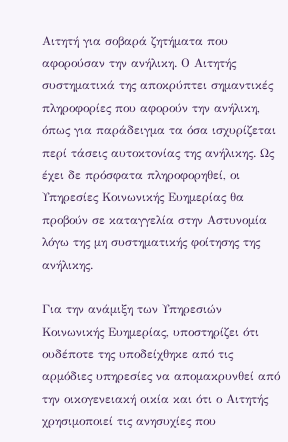Αιτητή για σοβαρά ζητήματα που αφορούσαν την ανήλικη. Ο Αιτητής συστηματικά της αποκρύπτει σημαντικές πληροφορίες που αφορούν την ανήλικη, όπως για παράδειγμα τα όσα ισχυρίζεται περί τάσεις αυτοκτονίας της ανήλικης. Ως έχει δε πρόσφατα πληροφορηθεί, οι Υπηρεσίες Κοινωνικής Ευημερίας θα προβούν σε καταγγελία στην Αστυνομία λόγω της μη συστηματικής φοίτησης της ανήλικης.

Για την ανάμιξη των Υπηρεσιών Κοινωνικής Ευημερίας, υποστηρίζει ότι ουδέποτε της υποδείχθηκε από τις αρμόδιες υπηρεσίες να απομακρυνθεί από την οικογενειακή οικία και ότι ο Αιτητής χρησιμοποιεί τις ανησυχίες που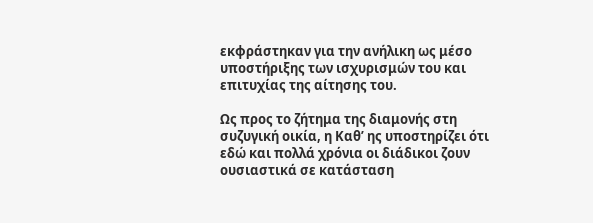εκφράστηκαν για την ανήλικη ως μέσο υποστήριξης των ισχυρισμών του και επιτυχίας της αίτησης του.

Ως προς το ζήτημα της διαμονής στη συζυγική οικία, η Καθ’ ης υποστηρίζει ότι εδώ και πολλά χρόνια οι διάδικοι ζουν ουσιαστικά σε κατάσταση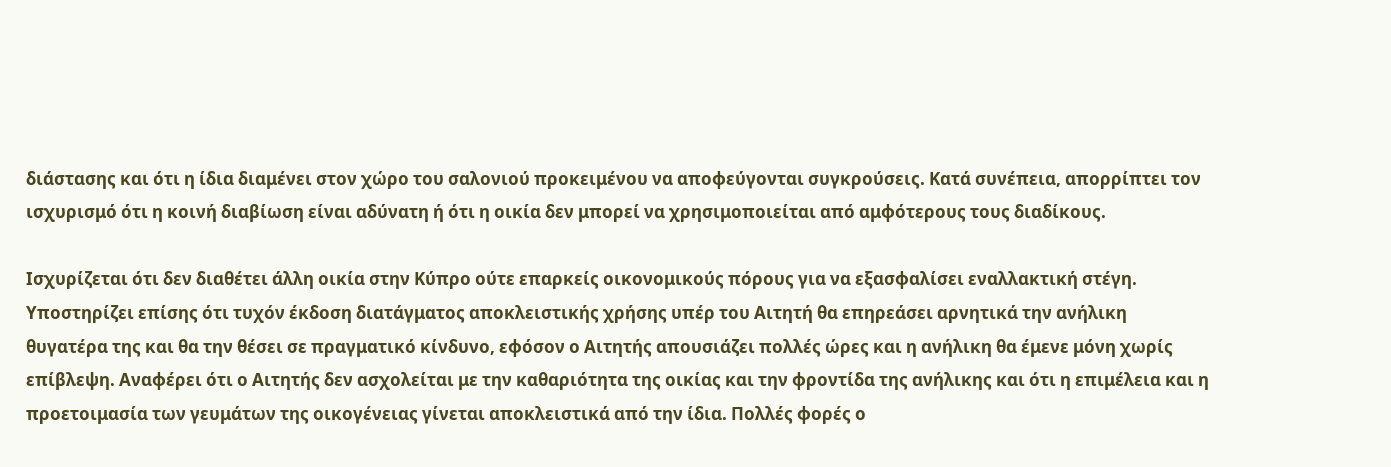διάστασης και ότι η ίδια διαμένει στον χώρο του σαλονιού προκειμένου να αποφεύγονται συγκρούσεις. Κατά συνέπεια, απορρίπτει τον ισχυρισμό ότι η κοινή διαβίωση είναι αδύνατη ή ότι η οικία δεν μπορεί να χρησιμοποιείται από αμφότερους τους διαδίκους.

Ισχυρίζεται ότι δεν διαθέτει άλλη οικία στην Κύπρο ούτε επαρκείς οικονομικούς πόρους για να εξασφαλίσει εναλλακτική στέγη. Υποστηρίζει επίσης ότι τυχόν έκδοση διατάγματος αποκλειστικής χρήσης υπέρ του Αιτητή θα επηρεάσει αρνητικά την ανήλικη θυγατέρα της και θα την θέσει σε πραγματικό κίνδυνο, εφόσον ο Αιτητής απουσιάζει πολλές ώρες και η ανήλικη θα έμενε μόνη χωρίς επίβλεψη. Αναφέρει ότι ο Αιτητής δεν ασχολείται με την καθαριότητα της οικίας και την φροντίδα της ανήλικης και ότι η επιμέλεια και η προετοιμασία των γευμάτων της οικογένειας γίνεται αποκλειστικά από την ίδια. Πολλές φορές ο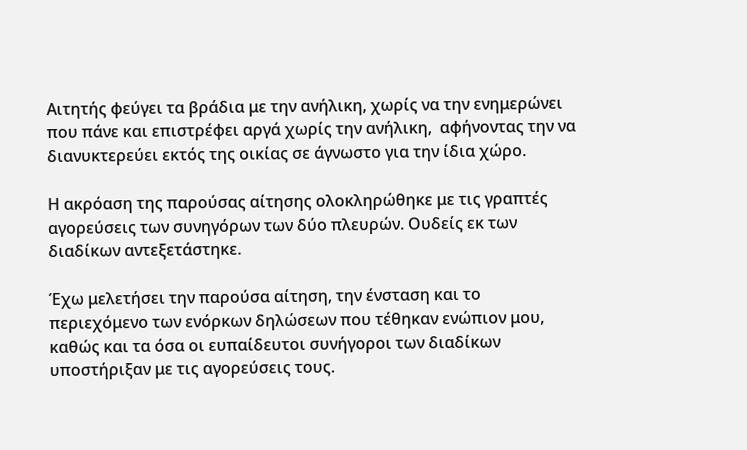Αιτητής φεύγει τα βράδια με την ανήλικη, χωρίς να την ενημερώνει που πάνε και επιστρέφει αργά χωρίς την ανήλικη,  αφήνοντας την να διανυκτερεύει εκτός της οικίας σε άγνωστο για την ίδια χώρο.

Η ακρόαση της παρούσας αίτησης ολοκληρώθηκε με τις γραπτές αγορεύσεις των συνηγόρων των δύο πλευρών. Ουδείς εκ των διαδίκων αντεξετάστηκε.

Έχω μελετήσει την παρούσα αίτηση, την ένσταση και το περιεχόμενο των ενόρκων δηλώσεων που τέθηκαν ενώπιον μου, καθώς και τα όσα οι ευπαίδευτοι συνήγοροι των διαδίκων υποστήριξαν με τις αγορεύσεις τους.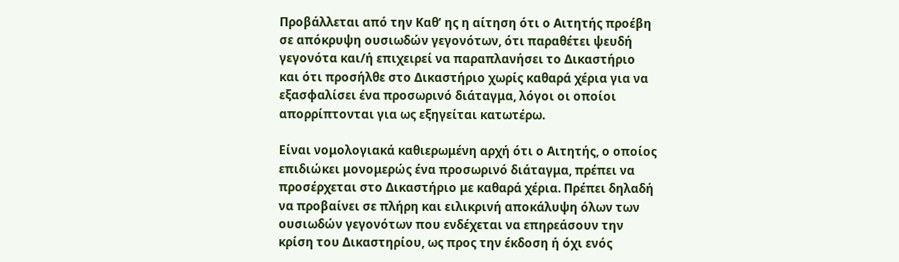Προβάλλεται από την Καθ’ ης η αίτηση ότι ο Αιτητής προέβη σε απόκρυψη ουσιωδών γεγονότων, ότι παραθέτει ψευδή γεγονότα και/ή επιχειρεί να παραπλανήσει το Δικαστήριο και ότι προσήλθε στο Δικαστήριο χωρίς καθαρά χέρια για να εξασφαλίσει ένα προσωρινό διάταγμα, λόγοι οι οποίοι απορρίπτονται για ως εξηγείται κατωτέρω.

Είναι νομολογιακά καθιερωμένη αρχή ότι ο Αιτητής, ο οποίος επιδιώκει μονομερώς ένα προσωρινό διάταγμα, πρέπει να προσέρχεται στο Δικαστήριο με καθαρά χέρια. Πρέπει δηλαδή να προβαίνει σε πλήρη και ειλικρινή αποκάλυψη όλων των ουσιωδών γεγονότων που ενδέχεται να επηρεάσουν την κρίση του Δικαστηρίου, ως προς την έκδοση ή όχι ενός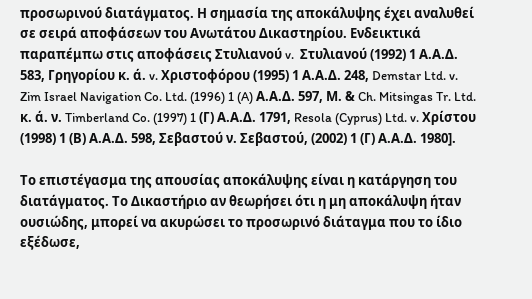προσωρινού διατάγματος. Η σημασία της αποκάλυψης έχει αναλυθεί σε σειρά αποφάσεων του Ανωτάτου Δικαστηρίου. Ενδεικτικά παραπέμπω στις αποφάσεις Στυλιανού v.  Στυλιανού (1992) 1 Α.Α.Δ. 583, Γρηγορίου κ. ά. v. Χριστοφόρου (1995) 1 Α.Α.Δ. 248, Demstar Ltd. v. Zim Israel Navigation Co. Ltd. (1996) 1 (A) Α.Α.Δ. 597, Μ. & Ch. Mitsingas Tr. Ltd. κ. ά. ν. Timberland Co. (1997) 1 (Γ) Α.Α.Δ. 1791, Resola (Cyprus) Ltd. v. Χρίστου (1998) 1 (Β) Α.Α.Δ. 598, Σεβαστού ν. Σεβαστού, (2002) 1 (Γ) Α.Α.Δ. 1980].

Το επιστέγασμα της απουσίας αποκάλυψης είναι η κατάργηση του διατάγματος. Το Δικαστήριο αν θεωρήσει ότι η μη αποκάλυψη ήταν ουσιώδης, μπορεί να ακυρώσει το προσωρινό διάταγμα που το ίδιο εξέδωσε,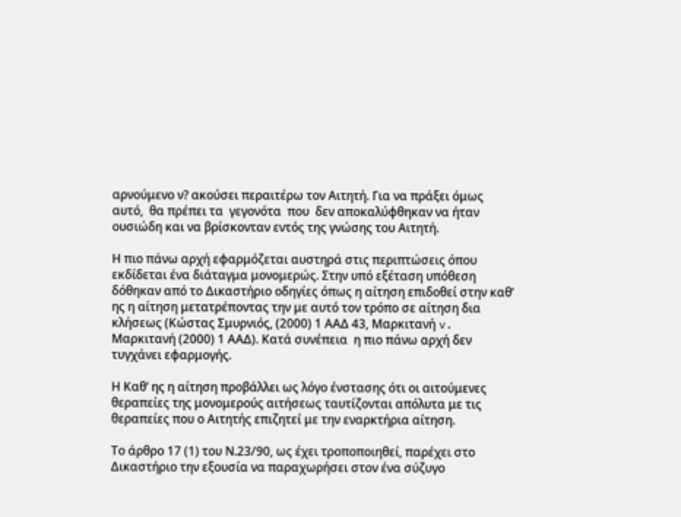αρνούμενο ν? ακούσει περαιτέρω τον Αιτητή. Για να πράξει όμως αυτό,  θα πρέπει τα  γεγονότα  που  δεν αποκαλύφθηκαν να ήταν ουσιώδη και να βρίσκονταν εντός της γνώσης του Αιτητή.

Η πιο πάνω αρχή εφαρμόζεται αυστηρά στις περιπτώσεις όπου εκδίδεται ένα διάταγμα μονομερώς. Στην υπό εξέταση υπόθεση δόθηκαν από το Δικαστήριο οδηγίες όπως η αίτηση επιδοθεί στην καθ’ ης η αίτηση μετατρέποντας την με αυτό τον τρόπο σε αίτηση δια κλήσεως (Κώστας Σμυρνιός, (2000) 1 ΑΑΔ 43, Μαρκιτανή v. Μαρκιτανή (2000) 1 ΑΑΔ). Κατά συνέπεια  η πιο πάνω αρχή δεν τυγχάνει εφαρμογής.

Η Καθ’ ης η αίτηση προβάλλει ως λόγο ένστασης ότι οι αιτούμενες θεραπείες της μονομερούς αιτήσεως ταυτίζονται απόλυτα με τις θεραπείες που ο Αιτητής επιζητεί με την εναρκτήρια αίτηση.

Το άρθρο 17 (1) του Ν.23/90, ως έχει τροποποιηθεί, παρέχει στο Δικαστήριο την εξουσία να παραχωρήσει στον ένα σύζυγο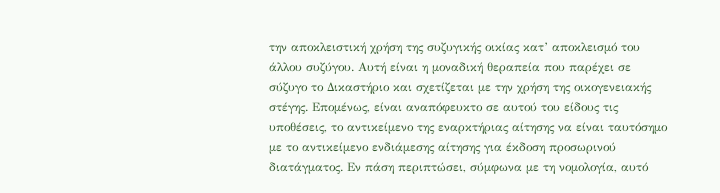την αποκλειστική χρήση της συζυγικής οικίας κατ’ αποκλεισμό του άλλου συζύγου. Αυτή είναι η μοναδική θεραπεία που παρέχει σε σύζυγο το Δικαστήριο και σχετίζεται με την χρήση της οικογενειακής στέγης. Επομένως, είναι αναπόφευκτο σε αυτού του είδους τις υποθέσεις, το αντικείμενο της εναρκτήριας αίτησης να είναι ταυτόσημο με το αντικείμενο ενδιάμεσης αίτησης για έκδοση προσωρινού διατάγματος. Εν πάση περιπτώσει, σύμφωνα με τη νομολογία, αυτό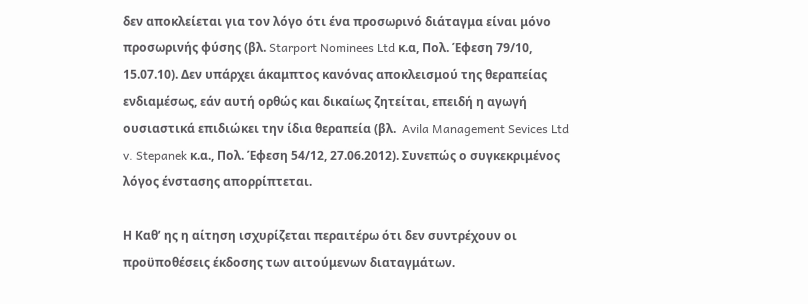δεν αποκλείεται για τον λόγο ότι ένα προσωρινό διάταγμα είναι μόνο προσωρινής φύσης (βλ. Starport Nominees Ltd κ.α, Πολ. Έφεση 79/10, 15.07.10). Δεν υπάρχει άκαμπτος κανόνας αποκλεισμού της θεραπείας ενδιαμέσως, εάν αυτή ορθώς και δικαίως ζητείται, επειδή η αγωγή ουσιαστικά επιδιώκει την ίδια θεραπεία (βλ.  Avila Management Sevices Ltd v. Stepanek κ.α., Πολ. Έφεση 54/12, 27.06.2012). Συνεπώς ο συγκεκριμένος λόγος ένστασης απορρίπτεται.

Η Καθ’ ης η αίτηση ισχυρίζεται περαιτέρω ότι δεν συντρέχουν οι προϋποθέσεις έκδοσης των αιτούμενων διαταγμάτων.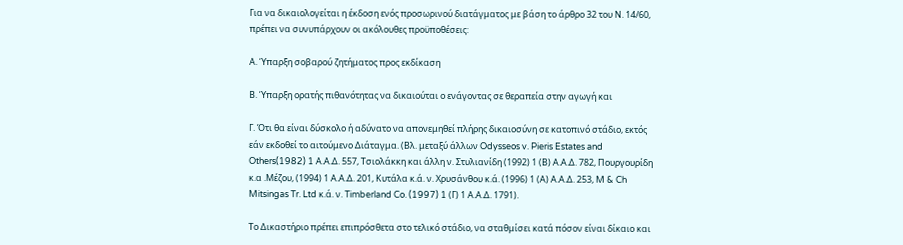Για να δικαιολογείται η έκδοση ενός προσωρινού διατάγματος με βάση το άρθρο 32 του Ν. 14/60, πρέπει να συνυπάρχουν οι ακόλουθες προϋποθέσεις:

Α. Ύπαρξη σοβαρού ζητήματος προς εκδίκαση

Β. Ύπαρξη ορατής πιθανότητας να δικαιούται ο ενάγοντας σε θεραπεία στην αγωγή και

Γ. Ότι θα είναι δύσκολο ή αδύνατο να απονεμηθεί πλήρης δικαιοσύνη σε κατοπινό στάδιο, εκτός εάν εκδοθεί το αιτούμενο Διάταγμα. (Βλ. μεταξύ άλλων Odysseos v. Pieris Estates and Others(1982) 1 Α.Α.Δ. 557, Τσιολάκκη και άλλη ν. Στυλιανίδη (1992) 1 (Β) Α.Α.Δ. 782, Πουργουρίδη  κ.α .Μέζου, (1994) 1 Α.Α.Δ. 201, Κυτάλα κ.ά. ν. Χρυσάνθου κ.ά. (1996) 1 (Α) Α.Α.Δ. 253, M & Ch Mitsingas Tr. Ltd κ.ά. ν. Timberland Co. (1997) 1 (Γ) 1 Α.Α.Δ. 1791).

Το Δικαστήριο πρέπει επιπρόσθετα στο τελικό στάδιο, να σταθμίσει κατά πόσον είναι δίκαιο και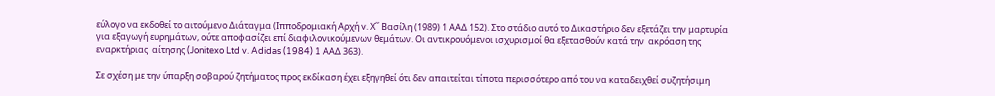εύλογο να εκδοθεί το αιτούμενο Διάταγμα (Ιπποδρομιακή Αρχή v. Χ΄΄ Βασίλη (1989) 1 ΑΑΔ 152). Στο στάδιο αυτό το Δικαστήριο δεν εξετάζει την μαρτυρία για εξαγωγή ευρημάτων, ούτε αποφασίζει επί διαφιλονικούμενων θεμάτων. Οι αντικρουόμενοι ισχυρισμοί θα εξετασθούν κατά την  ακρόαση της εναρκτήριας  αίτησης (Jonitexo Ltd v. Adidas (1984) 1 ΑΑΔ 363).

Σε σχέση με την ύπαρξη σοβαρού ζητήματος προς εκδίκαση έχει εξηγηθεί ότι δεν απαιτείται τίποτα περισσότερο από του να καταδειχθεί συζητήσιμη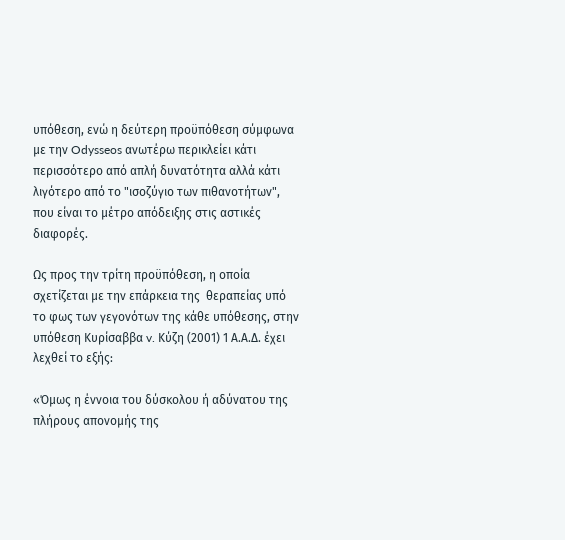υπόθεση, ενώ η δεύτερη προϋπόθεση σύμφωνα με την Odysseos ανωτέρω περικλείει κάτι περισσότερο από απλή δυνατότητα αλλά κάτι λιγότερο από το "ισοζύγιο των πιθανοτήτων", που είναι το μέτρο απόδειξης στις αστικές διαφορές.

Ως προς την τρίτη προϋπόθεση, η οποία σχετίζεται με την επάρκεια της  θεραπείας υπό το φως των γεγονότων της κάθε υπόθεσης, στην υπόθεση Κυρίσαββα v. Κύζη (2001) 1 Α.Α.Δ. έχει λεχθεί το εξής:

«Όμως η έννοια του δύσκολου ή αδύνατου της πλήρους απονομής της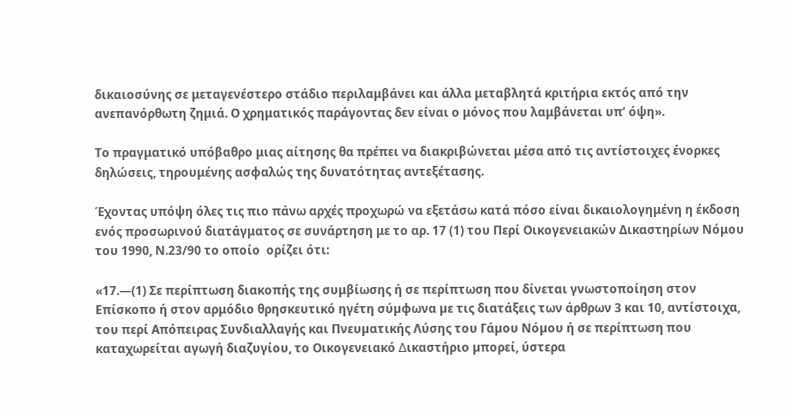δικαιοσύνης σε μεταγενέστερο στάδιο περιλαμβάνει και άλλα μεταβλητά κριτήρια εκτός από την ανεπανόρθωτη ζημιά. Ο χρηματικός παράγοντας δεν είναι ο μόνος που λαμβάνεται υπ’ όψη».

Το πραγματικό υπόβαθρο μιας αίτησης θα πρέπει να διακριβώνεται μέσα από τις αντίστοιχες ένορκες δηλώσεις, τηρουμένης ασφαλώς της δυνατότητας αντεξέτασης.

Έχοντας υπόψη όλες τις πιο πάνω αρχές προχωρώ να εξετάσω κατά πόσο είναι δικαιολογημένη η έκδοση ενός προσωρινού διατάγματος σε συνάρτηση με το αρ. 17 (1) του Περί Οικογενειακών Δικαστηρίων Νόμου του 1990, Ν.23/90 το οποίο  ορίζει ότι:

«17.—(1) Σε περίπτωση διακοπής της συμβίωσης ή σε περίπτωση που δίνεται γνωστοποίηση στον Επίσκοπο ή στον αρμόδιο θρησκευτικό ηγέτη σύµφωνα µε τις διατάξεις των άρθρων 3 και 10, αντίστοιχα, του περί Απόπειρας Συνδιαλλαγής και Πνευµατικής Λύσης του Γάµου Νόµου ή σε περίπτωση που καταχωρείται αγωγή διαζυγίου, το Οικογενειακό ∆ικαστήριο µπορεί, ύστερα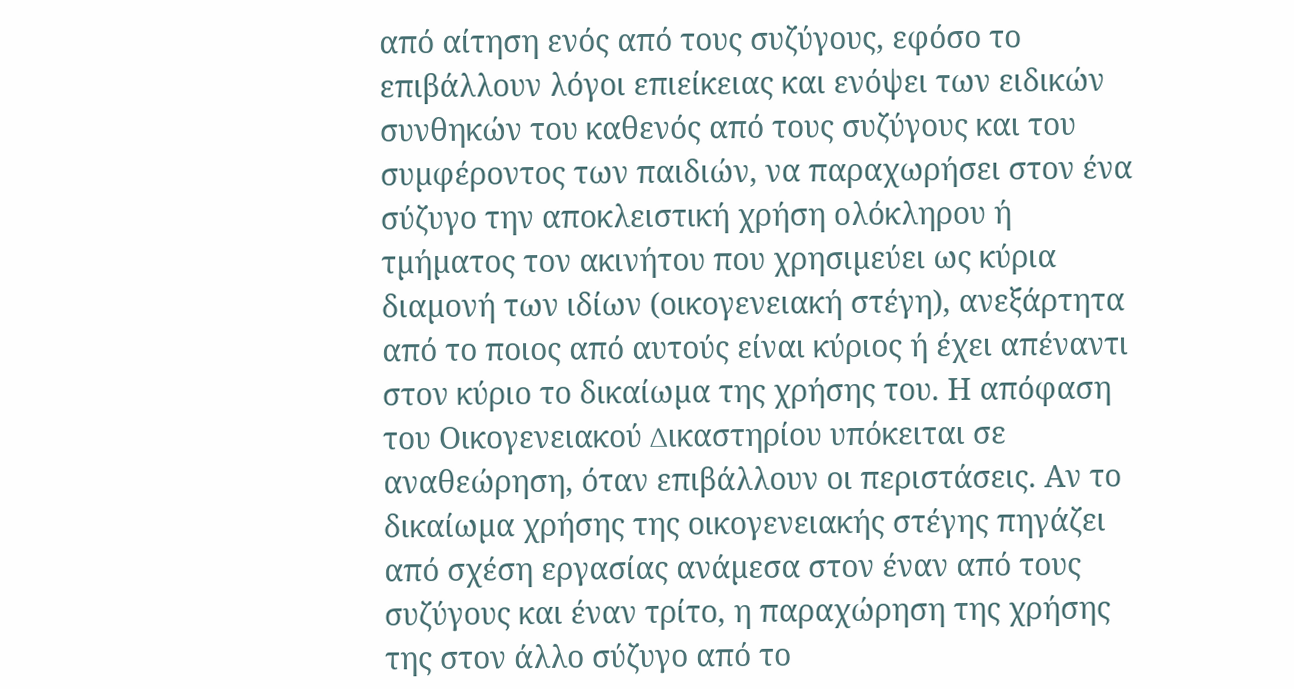από αίτηση ενός από τους συζύγους, εφόσο το επιβάλλουν λόγοι επιείκειας και ενόψει των ειδικών συνθηκών του καθενός από τους συζύγους και του συµφέροντος των παιδιών, να παραχωρήσει στον ένα σύζυγο την αποκλειστική χρήση ολόκληρου ή τµήµατος τον ακινήτου που χρησιµεύει ως κύρια διαµονή των ιδίων (οικογενειακή στέγη), ανεξάρτητα από το ποιος από αυτούς είναι κύριος ή έχει απέναντι στον κύριο το δικαίωµα της χρήσης του. Η απόφαση του Οικογενειακού ∆ικαστηρίου υπόκειται σε αναθεώρηση, όταν επιβάλλουν οι περιστάσεις. Αν το δικαίωµα χρήσης της οικογενειακής στέγης πηγάζει από σχέση εργασίας ανάµεσα στον έναν από τους συζύγους και έναν τρίτο, η παραχώρηση της χρήσης της στον άλλο σύζυγο από το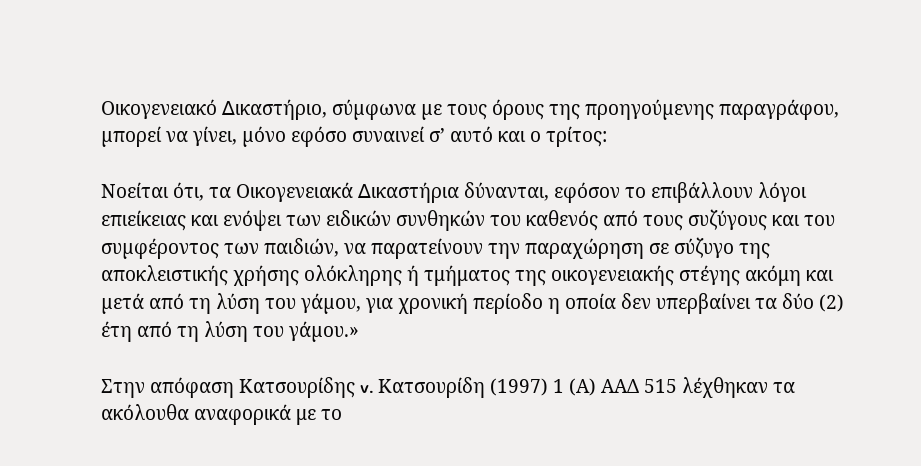Οικογενειακό ∆ικαστήριο, σύµφωνα µε τους όρους της προηγούµενης παραγράφου, µπορεί να γίνει, µόνο εφόσο συναινεί σ’ αυτό και ο τρίτος:

Νοείται ότι, τα Οικογενειακά ∆ικαστήρια δύνανται, εφόσον το επιβάλλουν λόγοι επιείκειας και ενόψει των ειδικών συνθηκών του καθενός από τους συζύγους και του συµφέροντος των παιδιών, να παρατείνουν την παραχώρηση σε σύζυγο της αποκλειστικής χρήσης ολόκληρης ή τμήματος της οικογενειακής στέγης ακόμη και µετά από τη λύση του γάµου, για χρονική περίοδο η οποία δεν υπερβαίνει τα δύο (2) έτη από τη λύση του γάµου.»

Στην απόφαση Κατσουρίδης v. Κατσουρίδη (1997) 1 (Α) ΑΑΔ 515 λέχθηκαν τα ακόλουθα αναφορικά με το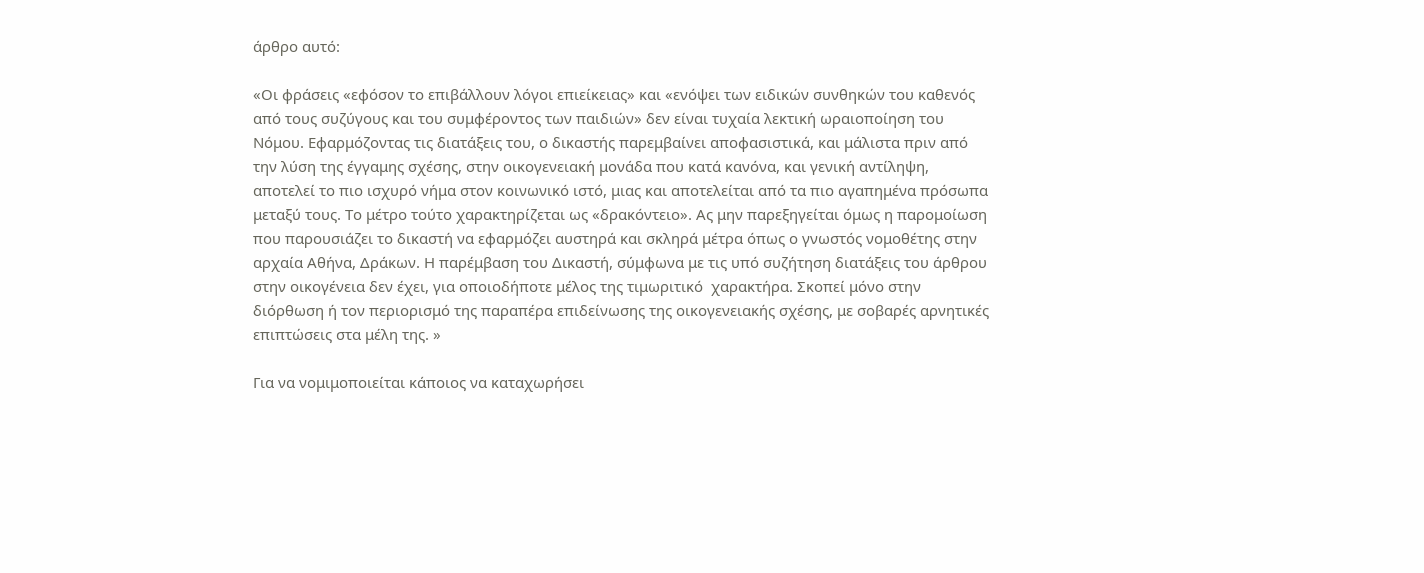άρθρο αυτό:

«Οι φράσεις «εφόσον το επιβάλλουν λόγοι επιείκειας» και «ενόψει των ειδικών συνθηκών του καθενός από τους συζύγους και του συμφέροντος των παιδιών» δεν είναι τυχαία λεκτική ωραιοποίηση του Νόμου. Εφαρμόζοντας τις διατάξεις του, ο δικαστής παρεμβαίνει αποφασιστικά, και μάλιστα πριν από την λύση της έγγαμης σχέσης, στην οικογενειακή μονάδα που κατά κανόνα, και γενική αντίληψη, αποτελεί το πιο ισχυρό νήμα στον κοινωνικό ιστό, μιας και αποτελείται από τα πιο αγαπημένα πρόσωπα μεταξύ τους. Το μέτρο τούτο χαρακτηρίζεται ως «δρακόντειο». Ας μην παρεξηγείται όμως η παρομοίωση που παρουσιάζει το δικαστή να εφαρμόζει αυστηρά και σκληρά μέτρα όπως ο γνωστός νομοθέτης στην αρχαία Αθήνα, Δράκων. Η παρέμβαση του Δικαστή, σύμφωνα με τις υπό συζήτηση διατάξεις του άρθρου στην οικογένεια δεν έχει, για οποιοδήποτε μέλος της τιμωριτικό  χαρακτήρα. Σκοπεί μόνο στην διόρθωση ή τον περιορισμό της παραπέρα επιδείνωσης της οικογενειακής σχέσης, με σοβαρές αρνητικές επιπτώσεις στα μέλη της. »

Για να νομιμοποιείται κάποιος να καταχωρήσει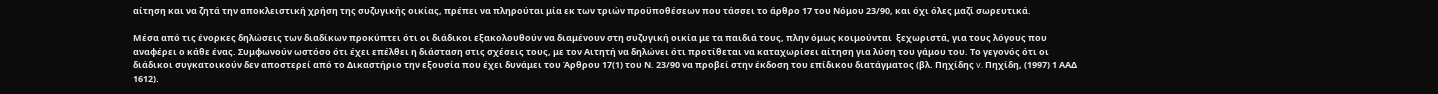αίτηση και να ζητά την αποκλειστική χρήση της συζυγικής οικίας, πρέπει να πληρούται μία εκ των τριών προϋποθέσεων που τάσσει το άρθρο 17 του Νόμου 23/90, και όχι όλες μαζί σωρευτικά.

Μέσα από τις ένορκες δηλώσεις των διαδίκων προκύπτει ότι οι διάδικοι εξακολουθούν να διαμένουν στη συζυγική οικία με τα παιδιά τους, πλην όμως κοιμούνται  ξεχωριστά, για τους λόγους που αναφέρει ο κάθε ένας. Συμφωνούν ωστόσο ότι έχει επέλθει η διάσταση στις σχέσεις τους, με τον Αιτητή να δηλώνει ότι προτίθεται να καταχωρίσει αίτηση για λύση του γάμου του. Το γεγονός ότι οι διάδικοι συγκατοικούν δεν αποστερεί από το Δικαστήριο την εξουσία που έχει δυνάμει του Άρθρου 17(1) του Ν. 23/90 να προβεί στην έκδοση του επίδικου διατάγματος (βλ. Πηχίδης v. Πηχίδη, (1997) 1 ΑΑΔ 1612).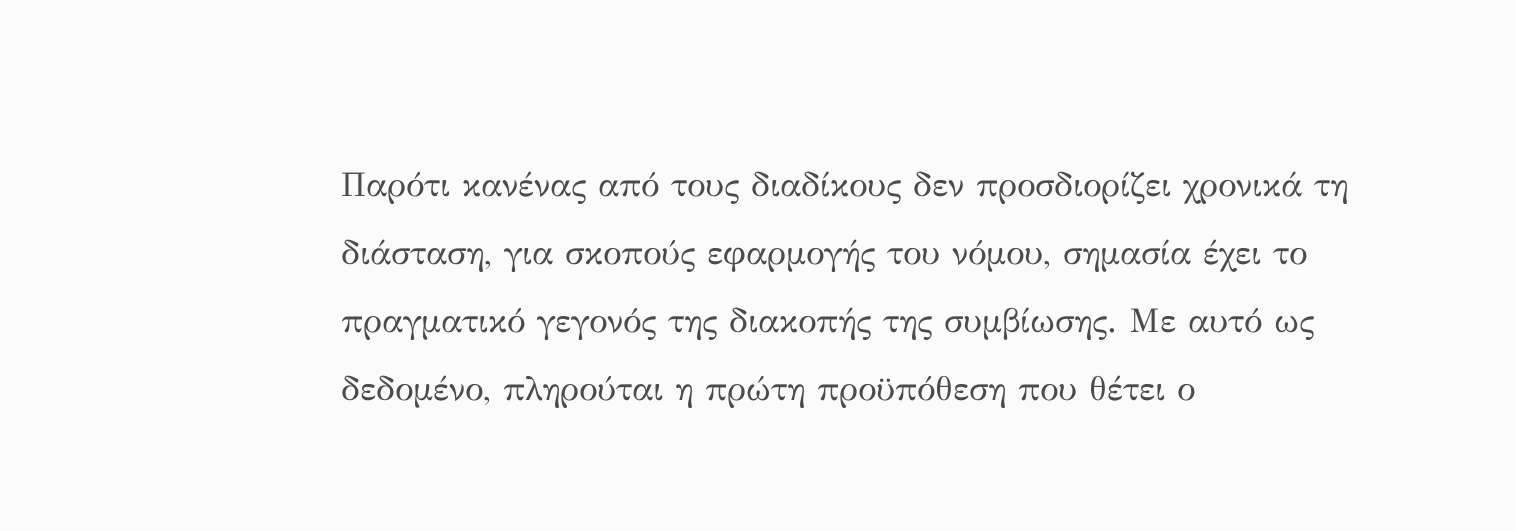Παρότι κανένας από τους διαδίκους δεν προσδιορίζει χρονικά τη διάσταση, για σκοπούς εφαρμογής του νόμου, σημασία έχει το πραγματικό γεγονός της διακοπής της συμβίωσης. Με αυτό ως δεδομένο, πληρούται η πρώτη προϋπόθεση που θέτει ο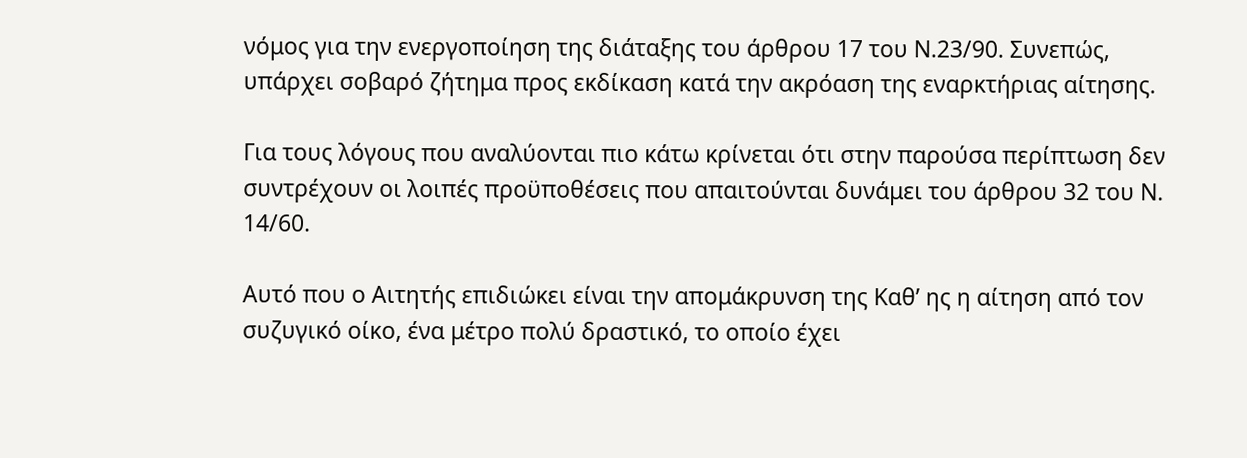νόμος για την ενεργοποίηση της διάταξης του άρθρου 17 του Ν.23/90. Συνεπώς, υπάρχει σοβαρό ζήτημα προς εκδίκαση κατά την ακρόαση της εναρκτήριας αίτησης.

Για τους λόγους που αναλύονται πιο κάτω κρίνεται ότι στην παρούσα περίπτωση δεν συντρέχουν οι λοιπές προϋποθέσεις που απαιτούνται δυνάμει του άρθρου 32 του Ν. 14/60.

Αυτό που ο Αιτητής επιδιώκει είναι την απομάκρυνση της Καθ’ ης η αίτηση από τον συζυγικό οίκο, ένα μέτρο πολύ δραστικό, το οποίο έχει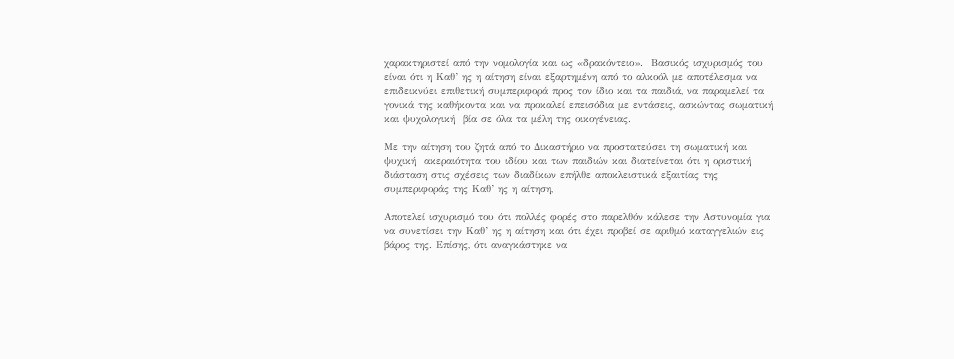χαρακτηριστεί από την νομολογία και ως «δρακόντειο».  Βασικός ισχυρισμός του είναι ότι η Καθ’ ης η αίτηση είναι εξαρτημένη από το αλκοόλ με αποτέλεσμα να επιδεικνύει επιθετική συμπεριφορά προς τον ίδιο και τα παιδιά, να παραμελεί τα γονικά της καθήκοντα και να προκαλεί επεισόδια με εντάσεις, ασκώντας σωματική και ψυχολογική  βία σε όλα τα μέλη της οικογένειας.

Με την αίτηση του ζητά από το Δικαστήριο να προστατεύσει τη σωματική και ψυχική  ακεραιότητα του ιδίου και των παιδιών και διατείνεται ότι η οριστική διάσταση στις σχέσεις των διαδίκων επήλθε αποκλειστικά εξαιτίας της συμπεριφοράς της Καθ’ ης η αίτηση,

Αποτελεί ισχυρισμό του ότι πολλές φορές στο παρελθόν κάλεσε την Αστυνομία για να συνετίσει την Καθ’ ης η αίτηση και ότι έχει προβεί σε αριθμό καταγγελιών εις βάρος της. Επίσης, ότι αναγκάστηκε να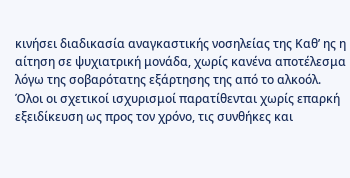κινήσει διαδικασία αναγκαστικής νοσηλείας της Καθ’ ης η αίτηση σε ψυχιατρική μονάδα, χωρίς κανένα αποτέλεσμα λόγω της σοβαρότατης εξάρτησης της από το αλκοόλ.  Όλοι οι σχετικοί ισχυρισμοί παρατίθενται χωρίς επαρκή εξειδίκευση ως προς τον χρόνο, τις συνθήκες και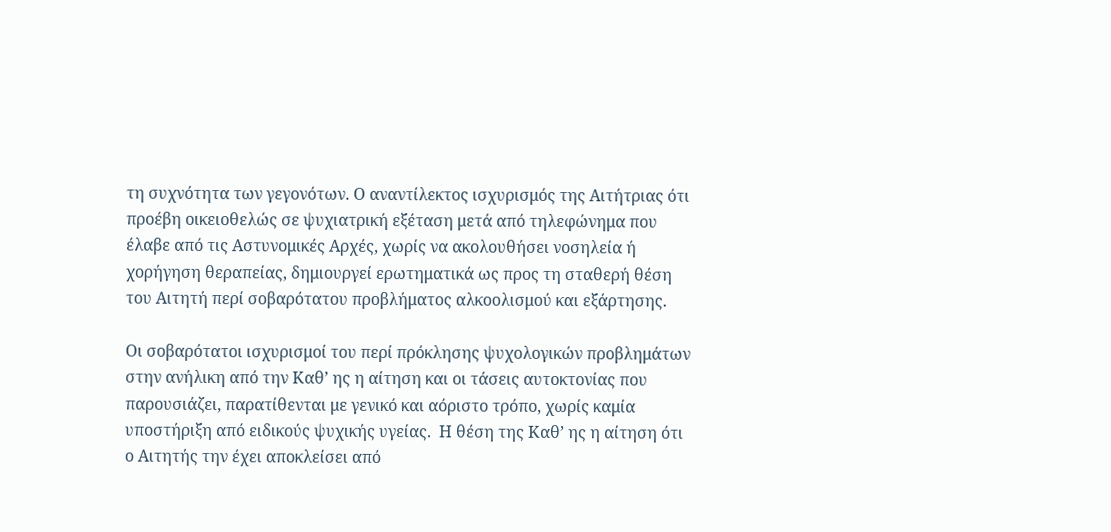τη συχνότητα των γεγονότων. Ο αναντίλεκτος ισχυρισμός της Αιτήτριας ότι προέβη οικειοθελώς σε ψυχιατρική εξέταση μετά από τηλεφώνημα που έλαβε από τις Αστυνομικές Αρχές, χωρίς να ακολουθήσει νοσηλεία ή χορήγηση θεραπείας, δημιουργεί ερωτηματικά ως προς τη σταθερή θέση του Αιτητή περί σοβαρότατου προβλήματος αλκοολισμού και εξάρτησης.

Οι σοβαρότατοι ισχυρισμοί του περί πρόκλησης ψυχολογικών προβλημάτων στην ανήλικη από την Καθ’ ης η αίτηση και οι τάσεις αυτοκτονίας που παρουσιάζει, παρατίθενται με γενικό και αόριστο τρόπο, χωρίς καμία υποστήριξη από ειδικούς ψυχικής υγείας.  Η θέση της Καθ’ ης η αίτηση ότι ο Αιτητής την έχει αποκλείσει από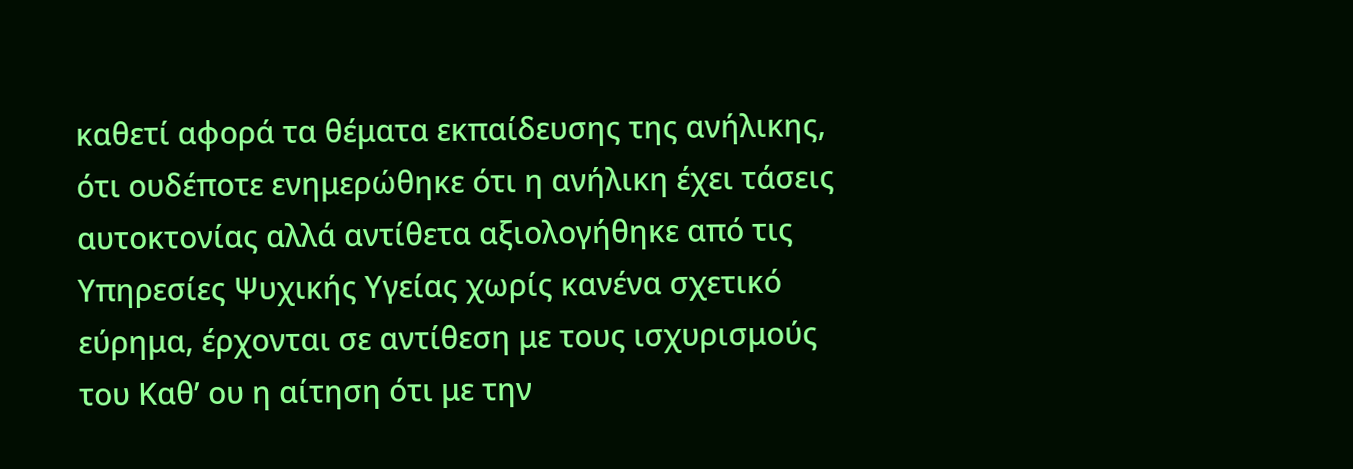καθετί αφορά τα θέματα εκπαίδευσης της ανήλικης, ότι ουδέποτε ενημερώθηκε ότι η ανήλικη έχει τάσεις αυτοκτονίας αλλά αντίθετα αξιολογήθηκε από τις Υπηρεσίες Ψυχικής Υγείας χωρίς κανένα σχετικό εύρημα, έρχονται σε αντίθεση με τους ισχυρισμούς του Καθ’ ου η αίτηση ότι με την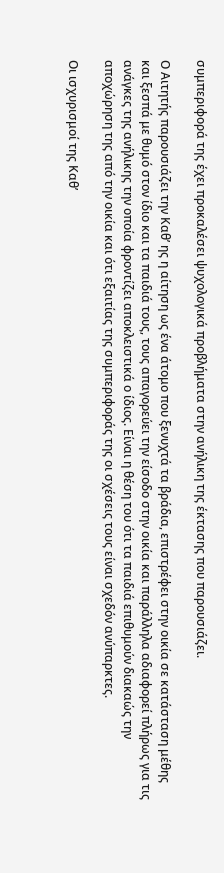συμπεριφορά της έχει προκαλέσει ψυχολογικά προβλήματα στην ανήλικη της έκτασης που παρουσιάζει.

Ο Αιτητής παρουσιάζει την Καθ’ ης η αίτηση ως ένα άτομο που ξενυχτά τα βράδια, επιστρέφει στην οικία σε κατάσταση μέθης και ξεσπά με θυμό στον ίδιο και τα παιδιά τους, τους απαγορεύει την είσοδο στην οικία και παράλληλα αδιαφορεί πλήρως για τις ανάγκες της ανήλικης την οποία φροντίζει αποκλειστικά ο ίδιος. Είναι η θέση του ότι τα παιδιά επιθυμούν διακαώς την αποχώρηση της από την οικία και ότι εξαιτίας της συμπεριφοράς της οι σχέσεις τους είναι σχεδόν ανύπαρκτες.

Οι ισχυρισμοί της Καθ’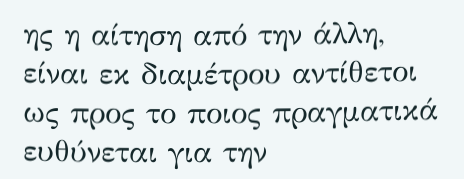ης η αίτηση από την άλλη, είναι εκ διαμέτρου αντίθετοι ως προς το ποιος πραγματικά ευθύνεται για την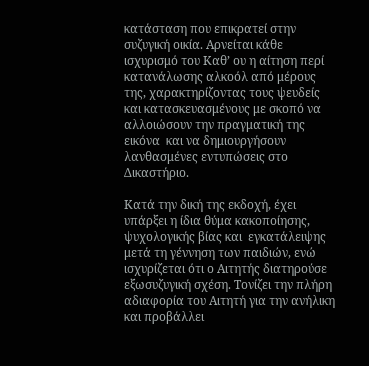κατάσταση που επικρατεί στην συζυγική οικία. Αρνείται κάθε ισχυρισμό του Καθ’ ου η αίτηση περί κατανάλωσης αλκοόλ από μέρους της, χαρακτηρίζοντας τους ψευδείς και κατασκευασμένους με σκοπό να αλλοιώσουν την πραγματική της εικόνα  και να δημιουργήσουν λανθασμένες εντυπώσεις στο Δικαστήριο.

Κατά την δική της εκδοχή, έχει υπάρξει η ίδια θύμα κακοποίησης, ψυχολογικής βίας και  εγκατάλειψης μετά τη γέννηση των παιδιών, ενώ ισχυρίζεται ότι ο Αιτητής διατηρούσε εξωσυζυγική σχέση. Τονίζει την πλήρη αδιαφορία του Αιτητή για την ανήλικη και προβάλλει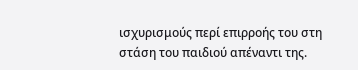ισχυρισμούς περί επιρροής του στη στάση του παιδιού απέναντι της.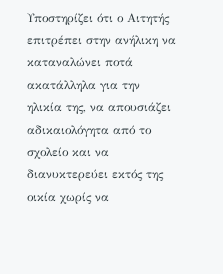Υποστηρίζει ότι ο Αιτητής επιτρέπει στην ανήλικη να καταναλώνει ποτά ακατάλληλα για την ηλικία της, να απουσιάζει αδικαιολόγητα από το σχολείο και να διανυκτερεύει εκτός της οικία χωρίς να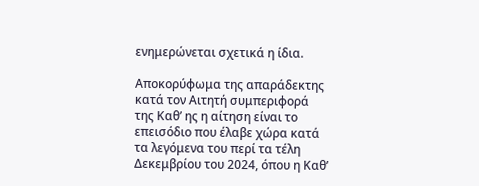ενημερώνεται σχετικά η ίδια.

Αποκορύφωμα της απαράδεκτης κατά τον Αιτητή συμπεριφορά της Καθ’ ης η αίτηση είναι το επεισόδιο που έλαβε χώρα κατά τα λεγόμενα του περί τα τέλη Δεκεμβρίου του 2024, όπου η Καθ’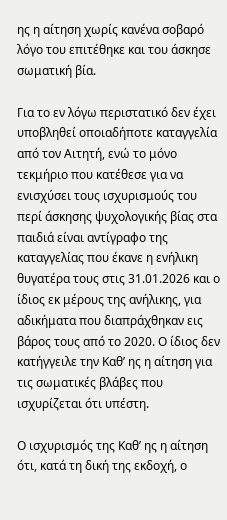ης η αίτηση χωρίς κανένα σοβαρό λόγο του επιτέθηκε και του άσκησε σωματική βία.

Για το εν λόγω περιστατικό δεν έχει υποβληθεί οποιαδήποτε καταγγελία από τον Αιτητή, ενώ το μόνο τεκμήριο που κατέθεσε για να ενισχύσει τους ισχυρισμούς του περί άσκησης ψυχολογικής βίας στα παιδιά είναι αντίγραφο της καταγγελίας που έκανε η ενήλικη θυγατέρα τους στις 31.01.2026 και ο ίδιος εκ μέρους της ανήλικης, για αδικήματα που διαπράχθηκαν εις βάρος τους από το 2020. Ο ίδιος δεν κατήγγειλε την Καθ’ ης η αίτηση για τις σωματικές βλάβες που ισχυρίζεται ότι υπέστη.

Ο ισχυρισμός της Καθ’ ης η αίτηση ότι, κατά τη δική της εκδοχή, ο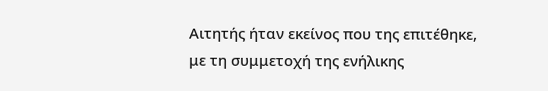Αιτητής ήταν εκείνος που της επιτέθηκε, με τη συμμετοχή της ενήλικης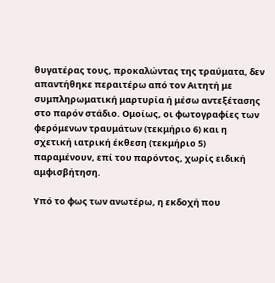θυγατέρας τους, προκαλώντας της τραύματα, δεν απαντήθηκε περαιτέρω από τον Αιτητή με συμπληρωματική μαρτυρία ή μέσω αντεξέτασης στο παρόν στάδιο. Ομοίως, οι φωτογραφίες των φερόμενων τραυμάτων (τεκμήριο 6) και η σχετική ιατρική έκθεση (τεκμήριο 5) παραμένουν, επί του παρόντος, χωρίς ειδική αμφισβήτηση.

Υπό το φως των ανωτέρω, η εκδοχή που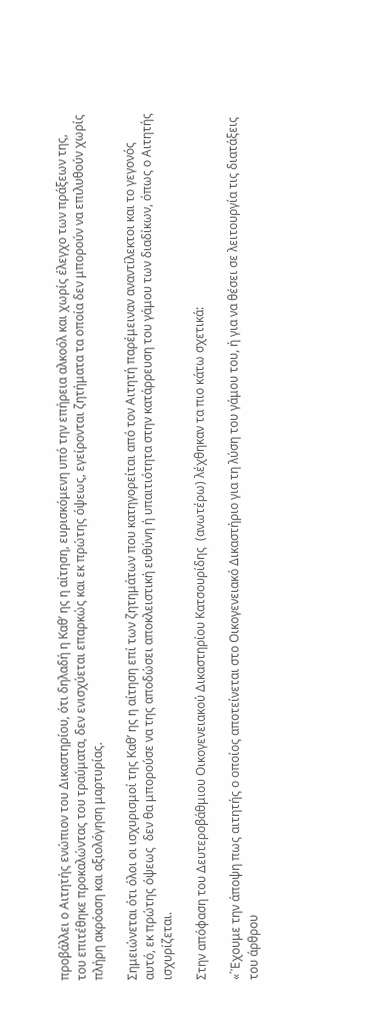προβάλλει ο Αιτητής ενώπιον του Δικαστηρίου, ότι δηλαδή η Καθ’ ης η αίτηση, ευρισκόμενη υπό την επήρεια αλκοόλ και χωρίς έλεγχο των πράξεων της, του επιτέθηκε προκαλώντας του τραύματα, δεν ενισχύεται επαρκώς και εκ πρώτης όψεως, εγείρονται ζητήματα τα οποία δεν μπορούν να επιλυθούν χωρίς πλήρη ακρόαση και αξιολόγηση μαρτυρίας.

Σημειώνεται ότι όλοι οι ισχυρισμοί της Καθ’ ης η αίτηση επί των ζητημάτων που κατηγορείται από τον Αιτητή παρέμειναν αναντίλεκτοι και το γεγονός αυτό, εκ πρώτης όψεως  δεν θα μπορούσε να της αποδώσει αποκλειστική ευθύνη ή υπαιτιότητα στην κατάρρευση του γάμου των διαδίκων, όπως ο Αιτητής  ισχυρίζεται.

Στην απόφαση του Δευτεροβάθμιου Οικογενειακού Δικαστηρίου Κατσουρίδης  (ανωτέρω) λέχθηκαν τα πιο κάτω σχετικά:

«΄Έχουμε την άποψη πως αιτητής ο οποίος αποτείνεται στο Οικογενειακό Δικαστήριο για τη λύση του γάμου του, ή για να θέσει σε λειτουργία τις διατάξεις του άρθρου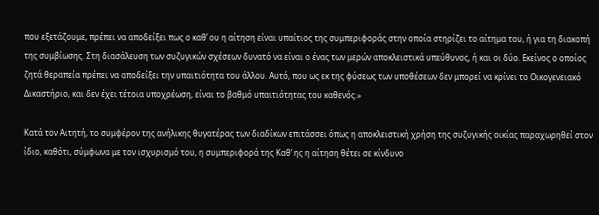που εξετάζουμε, πρέπει να αποδείξει πως ο καθ’ ου η αίτηση είναι υπαίτιος της συμπεριφοράς στην οποία στηρίζει το αίτημα του, ή για τη διακοπή της συμβίωσης. Στη διασάλευση των συζυγικών σχέσεων δυνατό να είναι ο ένας των μερών αποκλειστικά υπεύθυνος, ή και οι δύο. Εκείνος ο οποίος ζητά θεραπεία πρέπει να αποδείξει την υπαιτιότητα του άλλου. Αυτό, που ως εκ της φύσεως των υποθέσεων δεν μπορεί να κρίνει το Οικογενειακό Δικαστήριο, και δεν έχει τέτοια υποχρέωση, είναι το βαθμό υπαιτιότητας του καθενός.»

Κατά τον Αιτητή, το συμφέρον της ανήλικης θυγατέρας των διαδίκων επιτάσσει όπως η αποκλειστική χρήση της συζυγικής οικίας παραχωρηθεί στον ίδιο, καθότι, σύμφωνα με τον ισχυρισμό του, η συμπεριφορά της Καθ’ ης η αίτηση θέτει σε κίνδυνο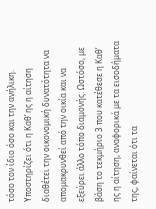τόσο τον ίδιο όσο και την ανήλικη. Υποστηρίζει ότι η Καθ’ ης η αίτηση διαθέτει την οικονομική δυνατότητα να απομακρυνθεί από την οικία και να εξεύρει άλλο τόπο διαμονής. Ωστόσο, με βάση το τεκμήριο 3 που κατέθεσε η Καθ’ ης η αίτηση, αναφορικά με τα εισοδήματα της, φαίνεται ότι τα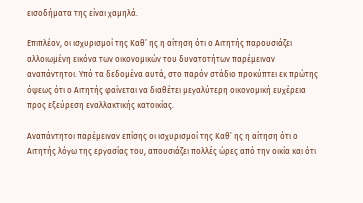εισοδήματα της είναι χαμηλά.

Επιπλέον, οι ισχυρισμοί της Καθ’ ης η αίτηση ότι ο Αιτητής παρουσιάζει αλλοιωμένη εικόνα των οικονομικών του δυνατοτήτων παρέμειναν αναπάντητοι. Υπό τα δεδομένα αυτά, στο παρόν στάδιο προκύπτει εκ πρώτης όψεως ότι ο Αιτητής φαίνεται να διαθέτει μεγαλύτερη οικονομική ευχέρεια προς εξεύρεση εναλλακτικής κατοικίας.

Αναπάντητοι παρέμειναν επίσης οι ισχυρισμοί της Καθ’ ης η αίτηση ότι ο Αιτητής λόγω της εργασίας του, απουσιάζει πολλές ώρες από την οικία και ότι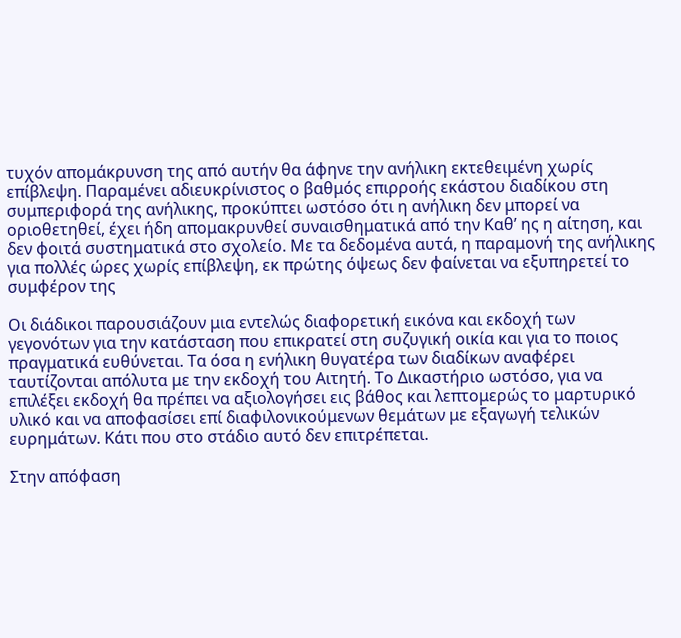τυχόν απομάκρυνση της από αυτήν θα άφηνε την ανήλικη εκτεθειμένη χωρίς επίβλεψη. Παραμένει αδιευκρίνιστος ο βαθμός επιρροής εκάστου διαδίκου στη συμπεριφορά της ανήλικης, προκύπτει ωστόσο ότι η ανήλικη δεν μπορεί να οριοθετηθεί, έχει ήδη απομακρυνθεί συναισθηματικά από την Καθ’ ης η αίτηση, και δεν φοιτά συστηματικά στο σχολείο. Με τα δεδομένα αυτά, η παραμονή της ανήλικης για πολλές ώρες χωρίς επίβλεψη, εκ πρώτης όψεως δεν φαίνεται να εξυπηρετεί το συμφέρον της

Οι διάδικοι παρουσιάζουν μια εντελώς διαφορετική εικόνα και εκδοχή των γεγονότων για την κατάσταση που επικρατεί στη συζυγική οικία και για το ποιος πραγματικά ευθύνεται. Τα όσα η ενήλικη θυγατέρα των διαδίκων αναφέρει ταυτίζονται απόλυτα με την εκδοχή του Αιτητή. Το Δικαστήριο ωστόσο, για να επιλέξει εκδοχή θα πρέπει να αξιολογήσει εις βάθος και λεπτομερώς το μαρτυρικό υλικό και να αποφασίσει επί διαφιλονικούμενων θεμάτων με εξαγωγή τελικών ευρημάτων. Κάτι που στο στάδιο αυτό δεν επιτρέπεται.

Στην απόφαση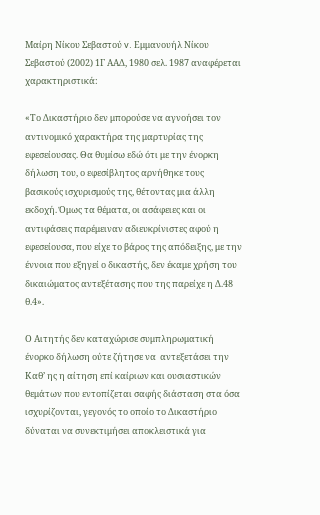Μαίρη Νίκου Σεβαστού v. Εμμανουήλ Νίκου Σεβαστού (2002) 1Γ ΑΑΔ, 1980 σελ. 1987 αναφέρεται χαρακτηριστικά:

«Το Δικαστήριο δεν μπορούσε να αγνοήσει τον αντινομικό χαρακτήρα της μαρτυρίας της εφεσείουσας. Θα θυμίσω εδώ ότι με την ένορκη δήλωση του, ο εφεσίβλητος αρνήθηκε τους βασικούς ισχυρισμούς της, θέτοντας μια άλλη εκδοχή. Όμως τα θέματα, οι ασάφειες και οι αντιφάσεις παρέμειναν αδιευκρίνιστες αφού η εφεσείουσα, που είχε το βάρος της απόδειξης, με την έννοια που εξηγεί ο δικαστής, δεν έκαμε χρήση του δικαιώματος αντεξέτασης που της παρείχε η Δ.48 θ.4».

Ο Αιτητής δεν καταχώρισε συμπληρωματική ένορκο δήλωση ούτε ζήτησε να  αντεξετάσει την Καθ’ ης η αίτηση επί καίριων και ουσιαστικών θεμάτων που εντοπίζεται σαφής διάσταση στα όσα ισχυρίζονται, γεγονός το οποίο το Δικαστήριο δύναται να συνεκτιμήσει αποκλειστικά για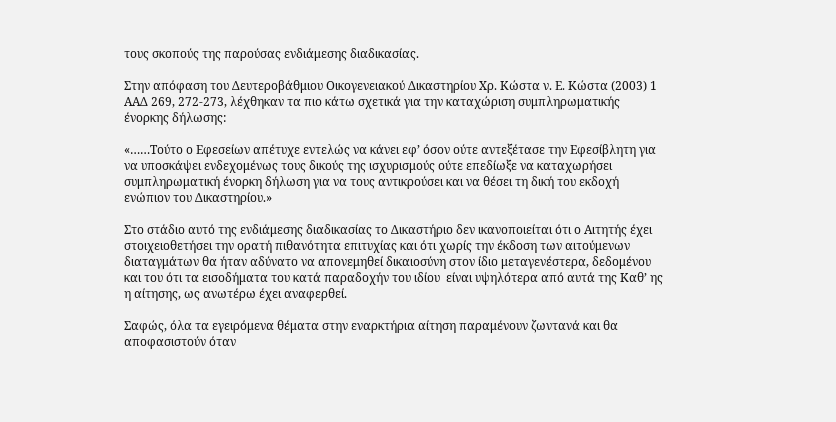τους σκοπούς της παρούσας ενδιάμεσης διαδικασίας.

Στην απόφαση του Δευτεροβάθμιου Οικογενειακού Δικαστηρίου Χρ. Κώστα ν. Ε. Κώστα (2003) 1 ΑΑΔ 269, 272-273, λέχθηκαν τα πιο κάτω σχετικά για την καταχώριση συμπληρωματικής ένορκης δήλωσης:

«……Τούτο ο Εφεσείων απέτυχε εντελώς να κάνει εφ’ όσον ούτε αντεξέτασε την Εφεσίβλητη για να υποσκάψει ενδεχομένως τους δικούς της ισχυρισμούς ούτε επεδίωξε να καταχωρήσει συμπληρωματική ένορκη δήλωση για να τους αντικρούσει και να θέσει τη δική του εκδοχή ενώπιον του Δικαστηρίου.»

Στο στάδιο αυτό της ενδιάμεσης διαδικασίας το Δικαστήριο δεν ικανοποιείται ότι ο Αιτητής έχει στοιχειοθετήσει την ορατή πιθανότητα επιτυχίας και ότι χωρίς την έκδοση των αιτούμενων διαταγμάτων θα ήταν αδύνατο να απονεμηθεί δικαιοσύνη στον ίδιο μεταγενέστερα, δεδομένου και του ότι τα εισοδήματα του κατά παραδοχήν του ιδίου  είναι υψηλότερα από αυτά της Καθ’ ης η αίτησης, ως ανωτέρω έχει αναφερθεί.

Σαφώς, όλα τα εγειρόμενα θέματα στην εναρκτήρια αίτηση παραμένουν ζωντανά και θα αποφασιστούν όταν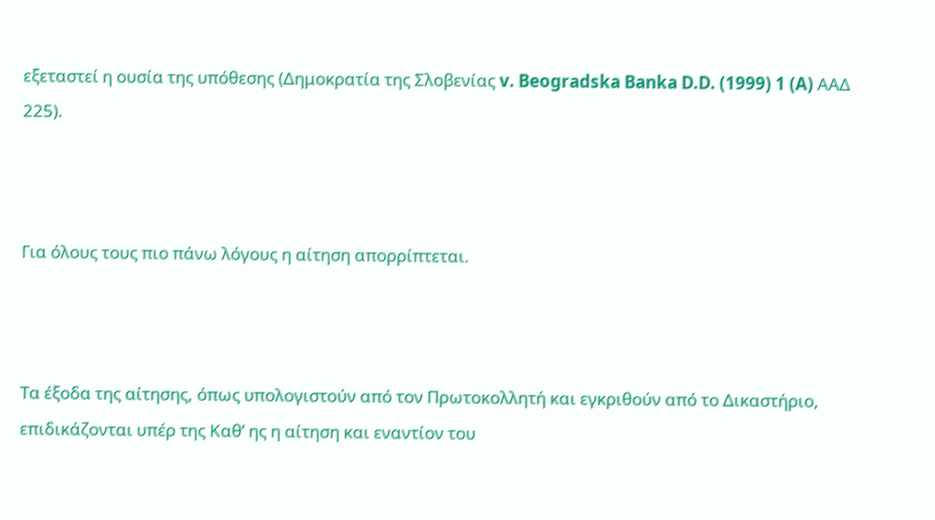εξεταστεί η ουσία της υπόθεσης (Δημοκρατία της Σλοβενίας v. Beogradska Banka D.D. (1999) 1 (A) AAΔ 225).



Για όλους τους πιο πάνω λόγους η αίτηση απορρίπτεται.



Τα έξοδα της αίτησης, όπως υπολογιστούν από τον Πρωτοκολλητή και εγκριθούν από το Δικαστήριο, επιδικάζονται υπέρ της Καθ’ ης η αίτηση και εναντίον του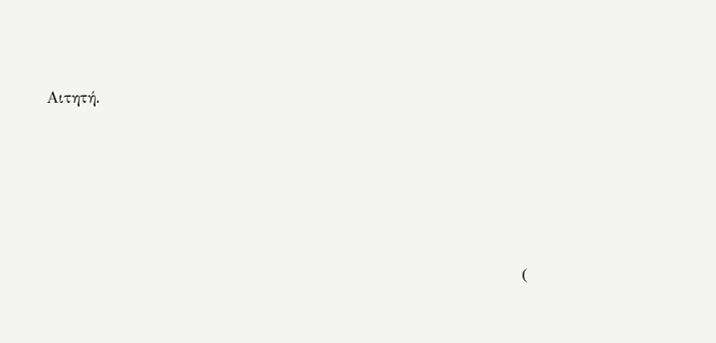Αιτητή.





                                                                               (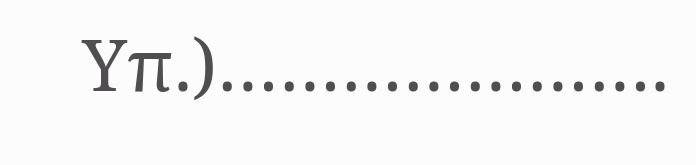Υπ.)………………….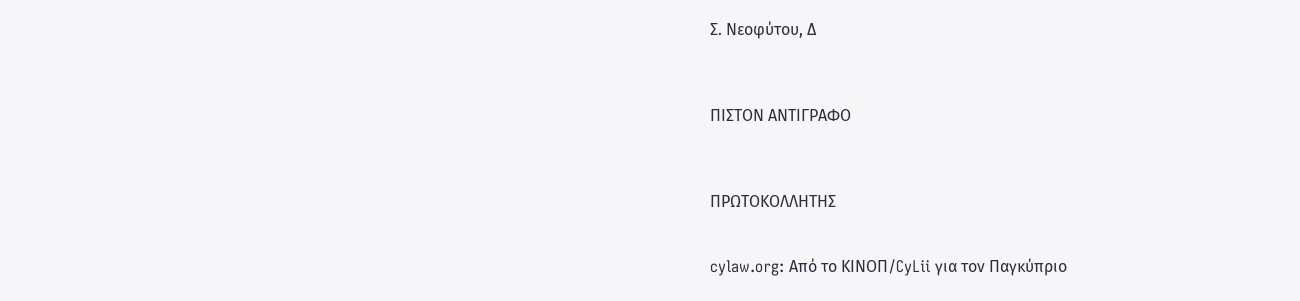Σ. Νεοφύτου, Δ



ΠΙΣΤΟΝ ΑΝΤΙΓΡΑΦΟ



ΠΡΩΤΟΚΟΛΛΗΤΗΣ


cylaw.org: Από το ΚΙΝOΠ/CyLii για τον Παγκύπριο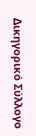Δικηγορικό Σύλλογο